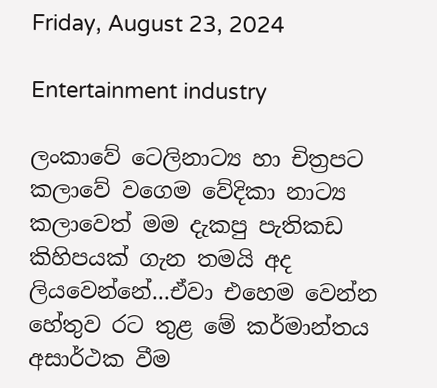Friday, August 23, 2024

Entertainment industry

ලංකාවේ ටෙලිනාට්‍ය හා චිත්‍රපට කලාවේ වගෙම වේදිකා නාට්‍ය කලාවෙත් මම දැකපු පැතිකඩ කිහිපයක් ගැන තමයි අද ලියවෙන්නේ...ඒවා එහෙම වෙන්න හේතුව රට තුළ මේ කර්මාන්තය අසාර්ථක වීම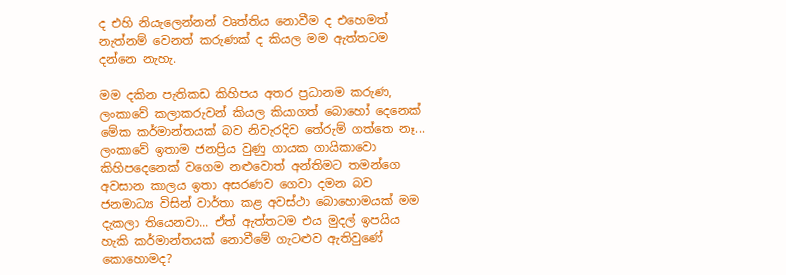ද එහි නියැලෙන්නන් වෘත්තිය නොවීම ද එහෙමත් නැත්නම් වෙනත් කරුණක් ද කියල මම ඇත්තටම දන්නෙ නැහැ.

මම දකින පැතිකඩ කිහිපය අතර ප්‍රධානම කරුණ, ලංකාවේ කලාකරුවන් කියල කියාගත් බොහෝ දෙනෙක් මේක කර්මාන්තයක් බව නිවැරදිව තේරුම් ගත්තෙ නෑ... ලංකාවේ ඉතාම ජනප්‍රිය වුණු ගායක ගායිකාවො කිහිපදෙනෙක් වගෙම නළුවොත් අන්තිමට තමන්ගෙ අවසාන කාලය ඉතා අසරණව ගෙවා දමන බව ජනමාධ්‍ය විසින් වාර්තා කළ අවස්ථා බොහොමයක් මම දැකලා තියෙනවා... ඒත් ඇත්තටම එය මුදල් ඉපයිය හැකි කර්මාන්තයක් නොවීමේ ගැටළුව ඇතිවුණේ කොහොමද?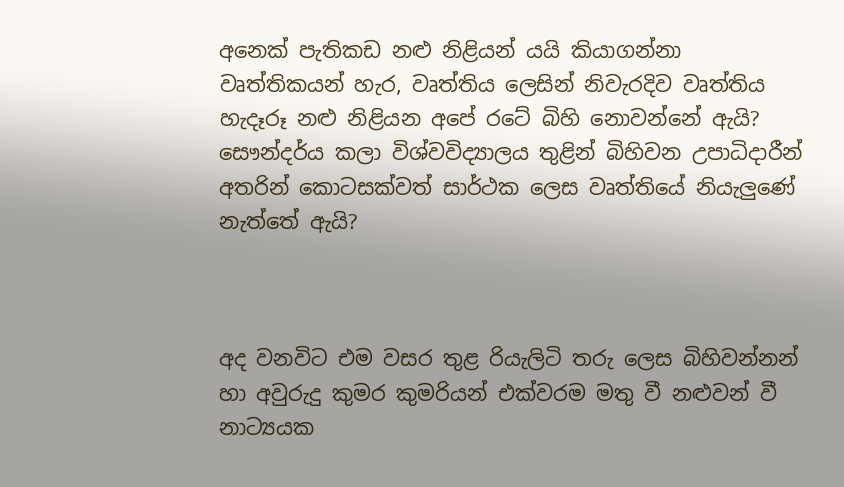අනෙක් පැතිකඩ නළු නිළියන් යයි කියාගන්නා වෘත්තිකයන් හැර, වෘත්තිය ලෙසින් නිවැරදිව වෘත්තිය හැදෑරූ නළු නිළියන අපේ රටේ බිහි නොවන්නේ ඇයි? සෞන්දර්ය කලා විශ්වවිද්‍යාලය තුළින් බිහිවන උපාධිදාරීන් අතරින් කොටසක්වත් සාර්ථක ලෙස වෘත්තියේ නියැලුණේ නැත්තේ ඇයි?



අද වනවිට එම වසර තුළ රියැලිටි තරු ලෙස බිහිවන්නන් හා අවුරුදු කුමර කුමරියන් එක්වරම මතු වී නළුවන් වී නාට්‍යයක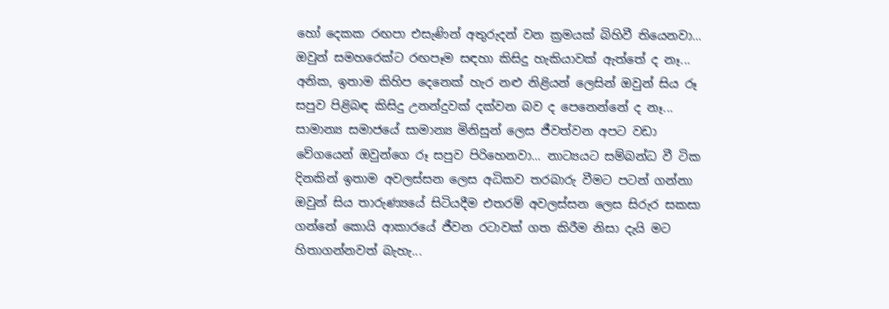හෝ දෙකක රඟපා එසැණින් අතුරුදන් වන ක්‍රමයක් බිහිවී තියෙනවා... ඔවුන් සමහරෙක්ට රඟපෑම සඳහා කිසිදු හැකියාවක් ඇත්තේ ද නෑ... අනික, ඉතාම කිහිප දෙනෙක් හැර නළු නිළියන් ලෙසින් ඔවුන් සිය රූ සපුව පිළිබඳ කිසිදු උනන්දුවක් දක්වන බව ද පෙනෙන්නේ ද නෑ... සාමාන්‍ය සමාජයේ සාමාන්‍ය මිනිසුන් ලෙස ජීවත්වන අපට වඩා වේගයෙන් ඔවුන්ගෙ රූ සපුව පිරිහෙනවා... නාට්‍යයට සම්බන්ධ වී ටික දිනකින් ඉතාම අවලස්සන ලෙස අධිකව තරබාරු වීමට පටන් ගන්නා ඔවුන් සිය තාරුණ්‍යයේ සිටියදීම එතරම් අවලස්සන ලෙස සිරුර සකසා ගන්නේ කොයි ආකාරයේ ජීවන රටාවක් ගත කිරීම නිසා දැයි මට හිතාගන්නවත් බැහැ...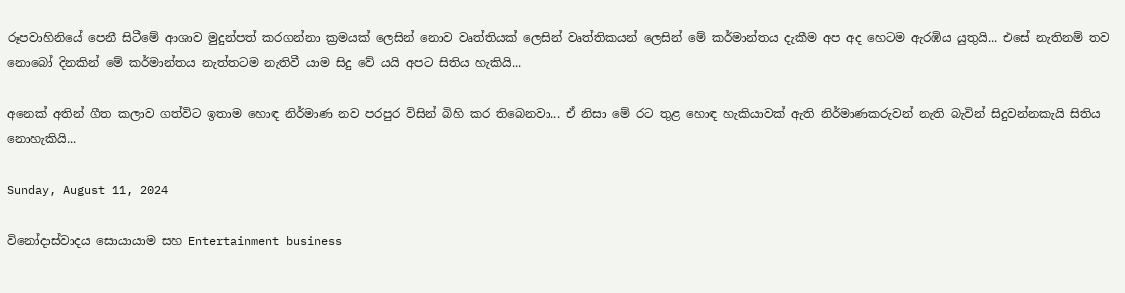රූපවාහිනියේ පෙනී සිටීමේ ආශාව මුදුන්පත් කරගන්නා ක්‍රමයක් ලෙසින් නොව වෘත්තියක් ලෙසින් වෘත්තිකයන් ලෙසින් මේ කර්මාන්තය දැකීම අප අද හෙටම ඇරඹිය යුතුයි... එසේ නැතිනම් තව නොබෝ දිනකින් මේ කර්මාන්තය නැත්තටම නැතිවී යාම සිදු වේ යයි අපට සිතිය හැකියි...

අනෙක් අතින් ගීත කලාව ගත්විට ඉතාම හොඳ නිර්මාණ නව පරපුර විසින් බිහි කර තිබෙනවා... ඒ නිසා මේ රට තුළ හොඳ හැකියාවක් ඇති නිර්මාණකරුවන් නැති බැවින් සිදුවන්නකැයි සිතිය නොහැකියි...

Sunday, August 11, 2024

විනෝදාස්වාදය සොයායාම සහ Entertainment business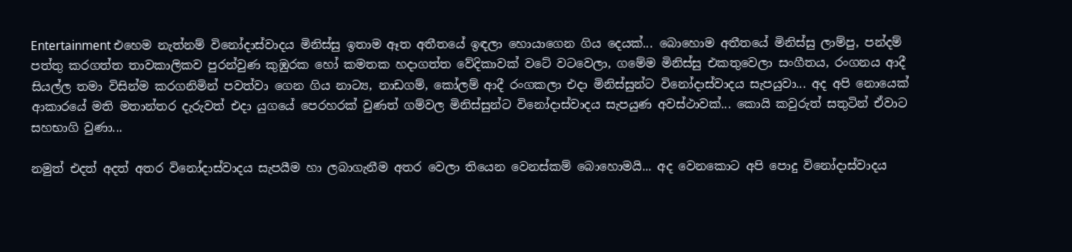Entertainment එහෙම නැත්නම් විනෝදාස්වාදය මිනිස්සු ඉතාම ඈත අතීතයේ ඉඳලා හොයාගෙන ගිය දෙයක්... බොහොම අතීතයේ මිනිස්සු ලාම්පු, පන්දම් පත්තු කරගත්ත තාවකාලිකව පුරන්වුණ කුඹුරක හෝ කමතක හදාගත්ත වේදිකාවක් වටේ වටවෙලා, ගමේම මිනිස්සු එකතුවෙලා සංගීතය, රංගනය ආදී සියල්ල තමා විසින්ම කරගනිමින් පවත්වා ගෙන ගිය නාට්‍ය, නාඩගම්, කෝලම් ආදී රංගකලා එදා මිනිස්සුන්ට විනෝදාස්වාදය සැපයුවා... අද අපි නොයෙක් ආකාරයේ මති මතාන්තර දැරුවත් එදා යුගයේ පෙරහරක් වුණත් ගම්වල මිනිස්සුන්ට විනෝදාස්වාදය සැපයුණ අවස්ථාවක්... කොයි කවුරුත් සතුටින් ඒවාට සහභාගි වුණා...

නමුත් එදත් අදත් අතර විනෝදාස්වාදය සැපයීම හා ලබාගැනීම අතර වෙලා තියෙන වෙනස්කම් බොහොමයි... අද වෙනකොට අපි පොදු විනෝදාස්වාදය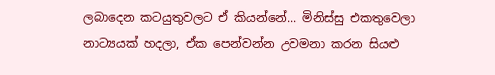ලබාදෙන කටයුතුවලට ඒ කියන්නේ... මිනිස්සු එකතුවෙලා නාට්‍යයක් හදලා, ඒක පෙන්වන්න උවමනා කරන සියළු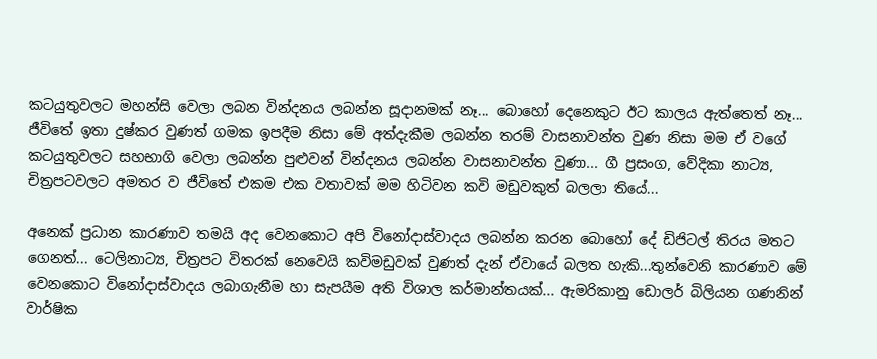කටයුතුවලට මහන්සි වෙලා ලබන වින්දනය ලබන්න සූදානමක් නෑ... බොහෝ දෙනෙකුට ඊට කාලය ඇත්තෙත් නෑ... ජීවිතේ ඉතා දුෂ්කර වුණත් ගමක ඉපදීම නිසා මේ අත්දැකීම ලබන්න තරම් වාසනාවන්ත වුණ නිසා මම ඒ වගේ කටයුතුවලට සහභාගි වෙලා ලබන්න පුළුවන් වින්දනය ලබන්න වාසනාවන්ත වුණා... ගී ප්‍රසංග, වේදිකා නාට්‍ය, චිත්‍රපටවලට අමතර ව ජීවිතේ එකම එක වතාවක් මම හිටිවන කවි මඩුවකුත් බලලා තියේ...

අනෙක් ප්‍රධාන කාරණාව තමයි අද වෙනකොට අපි විනෝදාස්වාදය ලබන්න කරන බොහෝ දේ ඩිජිටල් තිරය මතට ගෙනත්... ටෙලිනාට්‍ය, චිත්‍රපට විතරක් නෙවෙයි කවිමඩුවක් වුණත් දැන් ඒවායේ බලත හැකි...තුන්වෙනි කාරණාව මේ වෙනකොට විනෝදාස්වාදය ලබාගැනීම හා සැපයීම අති විශාල කර්මාන්තයක්... ඇමරිකානු ඩොලර් බිලියන ගණනින් වාර්ෂික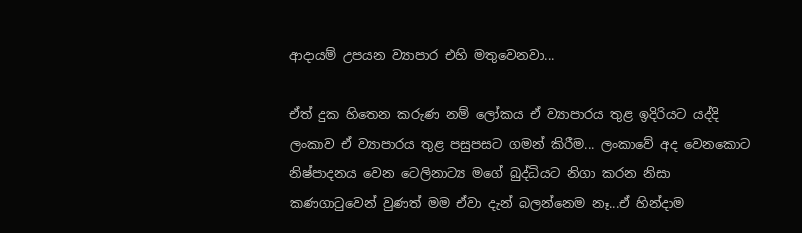ආදායම් උපයන ව්‍යාපාර එහි මතුවෙනවා...

ඒත් දුක හිතෙන කරුණ නම් ලෝකය ඒ ව්‍යාපාරය තුළ ඉදිරියට යද්දි ලංකාව ඒ ව්‍යාපාරය තුළ පසුපසට ගමන් කිරීම... ලංකාවේ අද වෙනකොට නිෂ්පාදනය වෙන ටෙලිනාට්‍ය මගේ බුද්ධියට නිගා කරන නිසා කණගාටුවෙන් වුණත් මම ඒවා දැන් බලන්නෙම නෑ...ඒ හින්දාම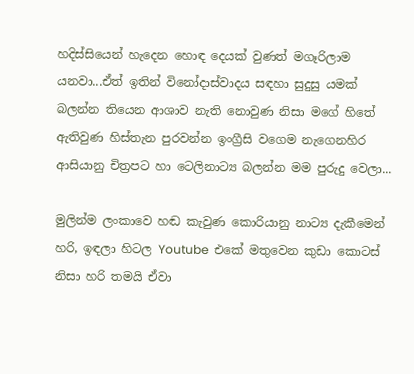හදිස්සියෙන් හැදෙන හොඳ දෙයක් වුණත් මගෑරිලාම යනවා...ඒත් ඉතින් විනෝදාස්වාදය සඳහා සුදුසු යමක් බලන්න තියෙන ආශාව නැති නොවුණ නිසා මගේ හිතේ ඇතිවුණ හිස්තැන පුරවන්න ඉංග්‍රීසි වගෙම නැගෙනහිර ආසියානු චිත්‍රපට හා ටෙලිනාට්‍ය බලන්න මම පුරුදු වෙලා...

මුලින්ම ලංකාවෙ හඬ කැවුණ කොරියානු නාට්‍ය දැකීමෙන් හරි, ඉඳලා හිටල Youtube  එකේ මතුවෙන කුඩා කොටස් නිසා හරි තමයි ඒවා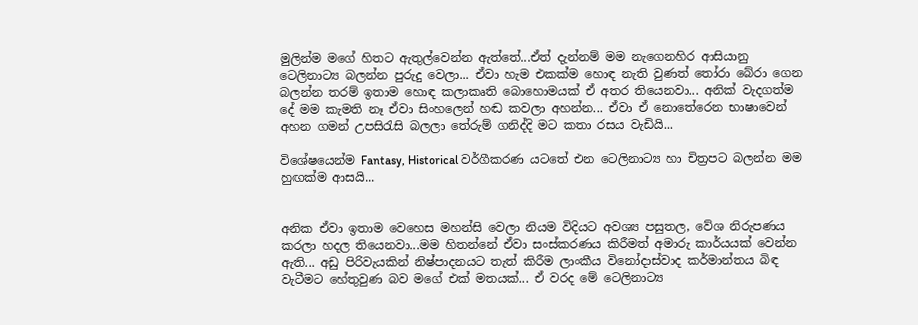මුලින්ම මගේ හිතට ඇතුල්වෙන්න ඇත්තේ...ඒත් දැන්නම් මම නැගෙනහිර ආසියානු ටෙලිනාට්‍ය බලන්න පුරුදු වෙලා... ඒවා හැම එකක්ම හොඳ නැති වුණත් තෝරා බේරා ගෙන බලන්න තරම් ඉතාම හොඳ කලාකෘති බොහොමයක් ඒ අතර තියෙනවා... අනික් වැදගත්ම දේ මම කැමති නෑ ඒවා සිංහලෙන් හඬ කවලා අහන්න... ඒවා ඒ නොතේරෙන භාෂාවෙන් අහන ගමන් උපසිරැසි බලලා තේරුම් ගනිද්දි මට කතා රසය වැඩියි...

විශේෂයෙන්ම Fantasy, Historical වර්ගීකරණ යටතේ එන ටෙලිනාට්‍ය හා චිත්‍රපට බලන්න මම හුඟක්ම ආසයි...


අනික ඒවා ඉතාම වෙහෙස මහන්සි වෙලා නියම විදියට අවශ්‍ය පසුතල, වේශ නිරුපණය කරලා හදල තියෙනවා...මම හිතන්නේ ඒවා සංස්කරණය කිරීමත් අමාරු කාර්යයක් වෙන්න ඇති... අඩු පිරිවැයකින් නිෂ්පාදනයට තැත් කිරීම ලාංකීය විනෝදාස්වාද කර්මාන්තය බිඳ වැටීමට හේතුවුණ බව මගේ එක් මතයක්... ඒ වරද මේ ටෙලිනාට්‍ය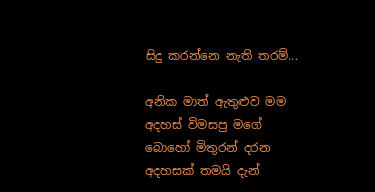සිදු කරන්නෙ නැති තරම්...

අනික මාත් ඇතුළුව මම අදහස් විමසපු මගේ බොහෝ මිතුරන් දරන අදහසක් තමයි දැන්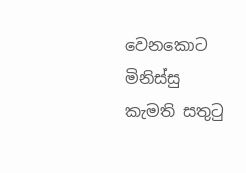වෙනකොට මිනිස්සු කැමති සතුටු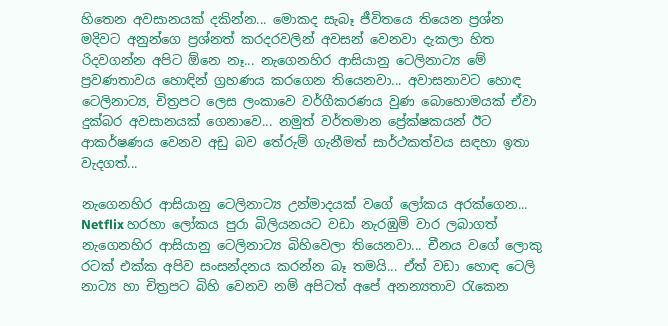හිතෙන අවසානයක් දකින්න... මොකද සැබෑ ජීවිතයෙ තියෙන ප්‍රශ්න මදිවට අනුන්ගෙ ප්‍රශ්නත් කරදරවලින් අවසන් වෙනවා දැකලා හිත රිදවගන්න අපිට ඕනෙ නෑ... නැගෙනහිර ආසියානු ටෙලිනාට්‍ය මේ ප්‍රවණතාවය හොඳින් ග්‍රහණය කරගෙන තියෙනවා... අවාසනාවට හොඳ ටෙලිනාට්‍ය, චිත්‍රපට ලෙස ලංකාවෙ වර්ගීකරණය වුණ බොහොමයක් ඒවා දුක්බර අවසානයක් ගෙනාවෙ... නමුත් වර්තමාන ප්‍රේක්ෂකයන් ඊට ආකර්ෂණය වෙනව අඩු බව තේරුම් ගැනීමත් සාර්ථකත්වය සඳහා ඉතා  වැදගත්...

නැගෙනහිර ආසියානු ටෙලිනාට්‍ය උන්මාදයක් වගේ ලෝකය අරක්ගෙන... Netflix හරහා ලෝකය පුරා බිලියනයට වඩා නැරඹුම් වාර ලබාගත් නැගෙනහිර ආසියානු ටෙලිනාට්‍ය බිහිවෙලා තියෙනවා... චීනය වගේ ලොකු රටක් එක්ක අපිව සංසන්දනය කරන්න බෑ තමයි... ඒත් වඩා හොඳ ටෙලි නාට්‍ය හා චිත්‍රපට බිහි වෙනව නම් අපිටත් අපේ අනන්‍යතාව රැකෙන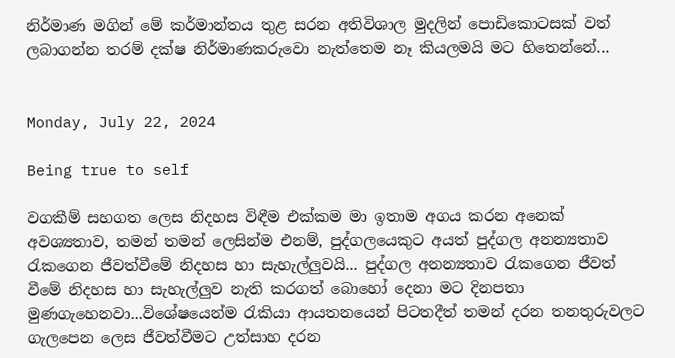නිර්මාණ මගින් මේ කර්මාන්තය තුළ සරන අතිවිශාල මුදලින් පොඩිකොටසක් වත් ලබාගන්න තරම් දක්ෂ නිර්මාණකරුවො නැත්තෙම නෑ කියලමයි මට හිතෙන්නේ...


Monday, July 22, 2024

Being true to self

වගකීම් සහගත ලෙස නිදහස විඳීම එක්කම මා ඉතාම අගය කරන අනෙක් අවශ්‍යතාව, තමන් තමන් ලෙසින්ම එනම්, පුද්ගලයෙකුට අයත් පුද්ගල අනන්‍යතාව රැකගෙන ජීවත්වීමේ නිදහස හා සැහැල්ලුවයි... පුද්ගල අනන්‍යතාව රැකගෙන ජීවත් වීමේ නිදහස හා සැහැල්ලුව නැති කරගත් බොහෝ දෙනා මට දිනපතා මුණගැහෙනවා...විශේෂයෙන්ම රැකියා ආයතනයෙන් පිටතදීත් තමන් දරන තනතුරුවලට ගැලපෙන ලෙස ජීවත්වීමට උත්සාහ දරන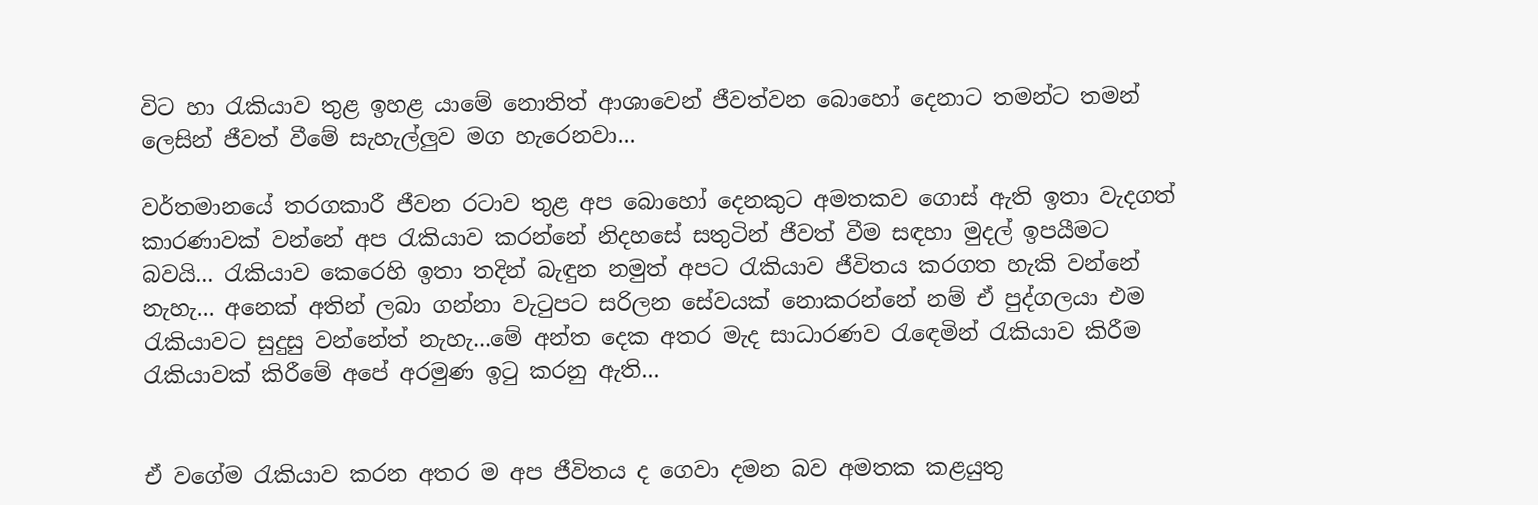විට හා රැකියාව තුළ ඉහළ යාමේ නොතිත් ආශාවෙන් ජීවත්වන බොහෝ දෙනාට තමන්ට තමන් ලෙසින් ජීවත් වීමේ සැහැල්ලුව මග හැරෙනවා...

වර්තමානයේ තරගකාරී ජීවන රටාව තුළ අප බොහෝ දෙනකුට අමතකව ගොස් ඇති ඉතා වැදගත් කාරණාවක් වන්නේ අප රැකියාව කරන්නේ නිදහසේ සතුටින් ජීවත් වීම සඳහා මුදල් ඉපයීමට බවයි... රැකියාව කෙරෙහි ඉතා තදින් බැඳුන නමුත් අපට රැකියාව ජීවිතය කරගත හැකි වන්නේ නැහැ... අනෙක් අතින් ලබා ගන්නා වැටුපට සරිලන සේවයක් නොකරන්නේ නම් ඒ පුද්ගලයා එම රැකියාවට සුදුසු වන්නේත් නැහැ...මේ අන්ත දෙක අතර මැද සාධාරණව රැඳෙමින් රැකියාව කිරීම රැකියාවක් කිරීමේ අපේ අරමුණ ඉටු කරනු ඇති...


ඒ වගේම රැකියාව කරන අතර ම අප ජීවිතය ද ගෙවා දමන බව අමතක කළයුතු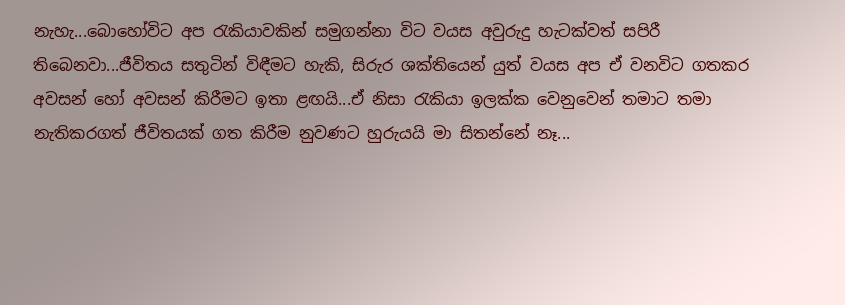නැහැ...බොහෝවිට අප රැකියාවකින් සමුගන්නා විට වයස අවුරුදු හැටක්වත් සපිරී තිබෙනවා...ජීවිතය සතුටින් විඳීමට හැකි, සිරුර ශක්තියෙන් යුත් වයස අප ඒ වනවිට ගතකර අවසන් හෝ අවසන් කිරීමට ඉතා ළඟයි...ඒ නිසා රැකියා ඉලක්ක වෙනුවෙන් තමාට තමා නැතිකරගත් ජීවිතයක් ගත කිරීම නුවණට හුරුයයි මා සිතන්නේ නෑ...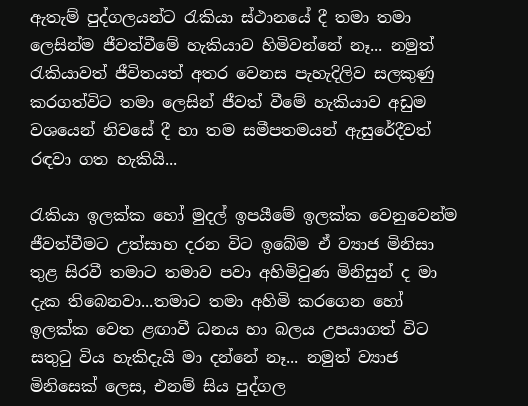ඇතැම් පුද්ගලයන්ට රැකියා ස්ථානයේ දී තමා තමා ලෙසින්ම ජීවත්වීමේ හැකියාව හිමිවන්නේ නෑ... නමුත් රැකියාවත් ජීවිතයත් අතර වෙනස පැහැදිලිව සලකුණු කරගත්විට තමා ලෙසින් ජීවත් වීමේ හැකියාව අඩුම වශයෙන් නිවසේ දී හා තම සමීපතමයන් ඇසුරේදීවත් රඳවා ගත හැකියි...

රැකියා ඉලක්ක හෝ මුදල් ඉපයීමේ ඉලක්ක වෙනුවෙන්ම ජීවත්වීමට උත්සාහ දරන විට ඉබේම ඒ ව්‍යාජ මිනිසා තුළ සිරවී තමාට තමාව පවා අහිමිවුණ මිනිසුන් ද මා දැක තිබෙනවා...තමාට තමා අහිමි කරගෙන හෝ ඉලක්ක වෙත ළඟාවී ධනය හා බලය උපයාගත් විට සතුටු විය හැකිදැයි මා දන්නේ නෑ... නමුත් ව්‍යාජ මිනිසෙක් ලෙස, එනම් සිය පුද්ගල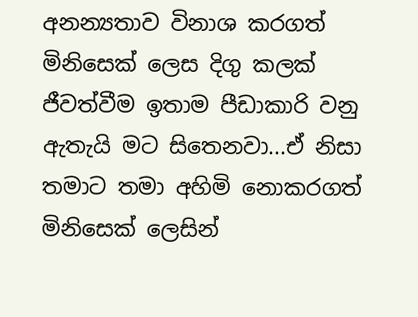අනන්‍යතාව විනාශ කරගත් මිනිසෙක් ලෙස දිගු කලක් ජීවත්වීම ඉතාම පීඩාකාරි වනු ඇතැයි මට සිතෙනවා...ඒ නිසා තමාට තමා අහිමි නොකරගත් මිනිසෙක් ලෙසින්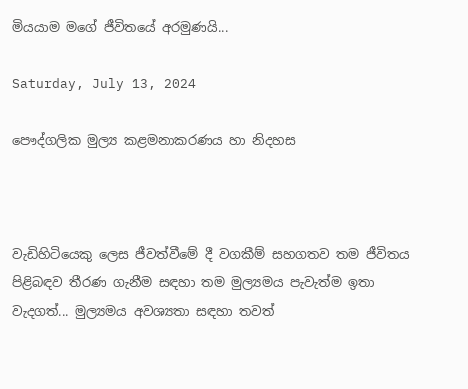මියයාම මගේ ජීවිතයේ අරමුණයි...

Saturday, July 13, 2024

පෞද්ගලික මුල්‍ය කළමනාකරණය හා නිදහස



වැඩිහිටියෙකු ලෙස ජීවත්වීමේ දී වගකීම් සහගතව තම ජීවිතය පිළිබඳව තීරණ ගැනීම සඳහා තම මුල්‍යමය පැවැත්ම ඉතා වැදගත්... මුල්‍යමය අවශ්‍යතා සඳහා තවත්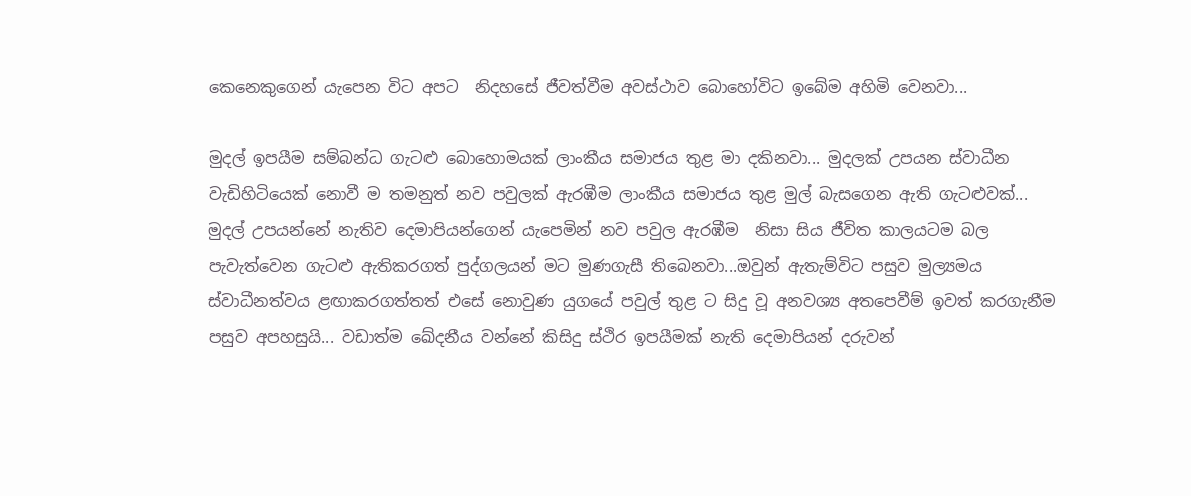කෙනෙකුගෙන් යැපෙන විට අපට  නිදහසේ ජීවත්වීම අවස්ථාව බොහෝවිට ඉබේම අහිමි වෙනවා...

මුදල් ඉපයීම සම්බන්ධ ගැටළු බොහොමයක් ලාංකීය සමාජය තුළ මා දකිනවා... මුදලක් උපයන ස්වාධීන වැඩිහිටියෙක් නොවී ම තමනුත් නව පවුලක් ඇරඹීම ලාංකීය සමාජය තුළ මුල් බැසගෙන ඇති ගැටළුවක්... මුදල් උපයන්නේ නැතිව දෙමාපියන්ගෙන් යැපෙමින් නව පවුල ඇරඹීම  නිසා සිය ජීවිත කාලයටම බල පැවැත්වෙන ගැටළු ඇතිකරගත් පුද්ගලයන් මට මුණගැසී තිබෙනවා...ඔවුන් ඇතැම්විට පසුව මුල්‍යමය ස්වාධීනත්වය ළඟාකරගත්තත් එසේ නොවුණ යුගයේ පවුල් තුළ ට සිදු වූ අනවශ්‍ය අතපෙවීම් ඉවත් කරගැනීම පසුව අපහසුයි... වඩාත්ම ඛේදනීය වන්නේ කිසිදු ස්ථිර ඉපයීමක් නැති දෙමාපියන් දරුවන්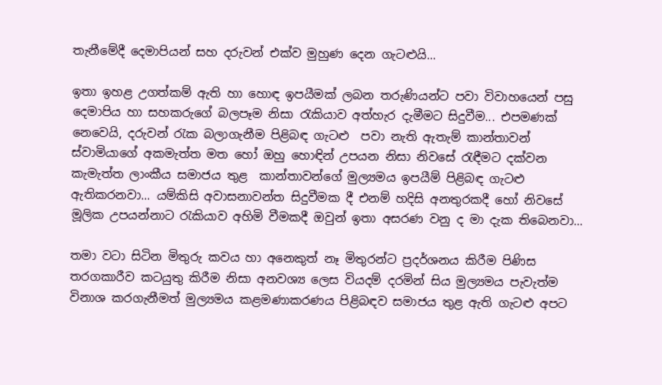තැනීමේදී දෙමාපියන් සහ දරුවන් එක්ව මුහුණ දෙන ගැටළුයි...

ඉතා ඉහළ උගත්කම් ඇති හා හොඳ ඉපයීමක් ලබන තරුණියන්ට පවා විවාහයෙන් පසු දෙමාපිය හා සහකරුගේ බලපෑම නිසා රැකියාව අත්හැර දැමීමට සිදුවීම... එපමණක් නෙවෙයි, දරුවන් රැක බලාගැනීම පිළිබඳ ගැටළු  පවා නැති ඇතැම් කාන්තාවන් ස්වාමියාගේ අකමැත්ත මත හෝ ඔහු හොඳින් උපයන නිසා නිවසේ රැඳීමට දක්වන කැමැත්ත ලාංකීය සමාජය තුළ  කාන්තාවන්ගේ මුල්‍යමය ඉපයීම් පිළිබඳ ගැටළු ඇතිකරනවා... යම්කිසි අවාසනාවන්ත සිදුවීමක දී එනම් හදිසි අනතුරකදී හෝ නිවසේ මූලික උපයන්නාට රැකියාව අහිමි වීමකදී ඔවුන් ඉතා අසරණ වනු ද මා දැක තිබෙනවා...

තමා වටා සිටින මිතුරු කවය හා අනෙකුත් නෑ මිතුරන්ට ප්‍රදර්ශනය කිරීම පිණිස තරගකාරීව කටයුතු කිරීම නිසා අනවශ්‍ය ලෙස වියදම් දරමින් සිය මුල්‍යමය පැවැත්ම විනාශ කරගැනීමත් මුල්‍යමය කළමණාකරණය පිළිබඳව සමාජය තුළ ඇති ගැටළු අපට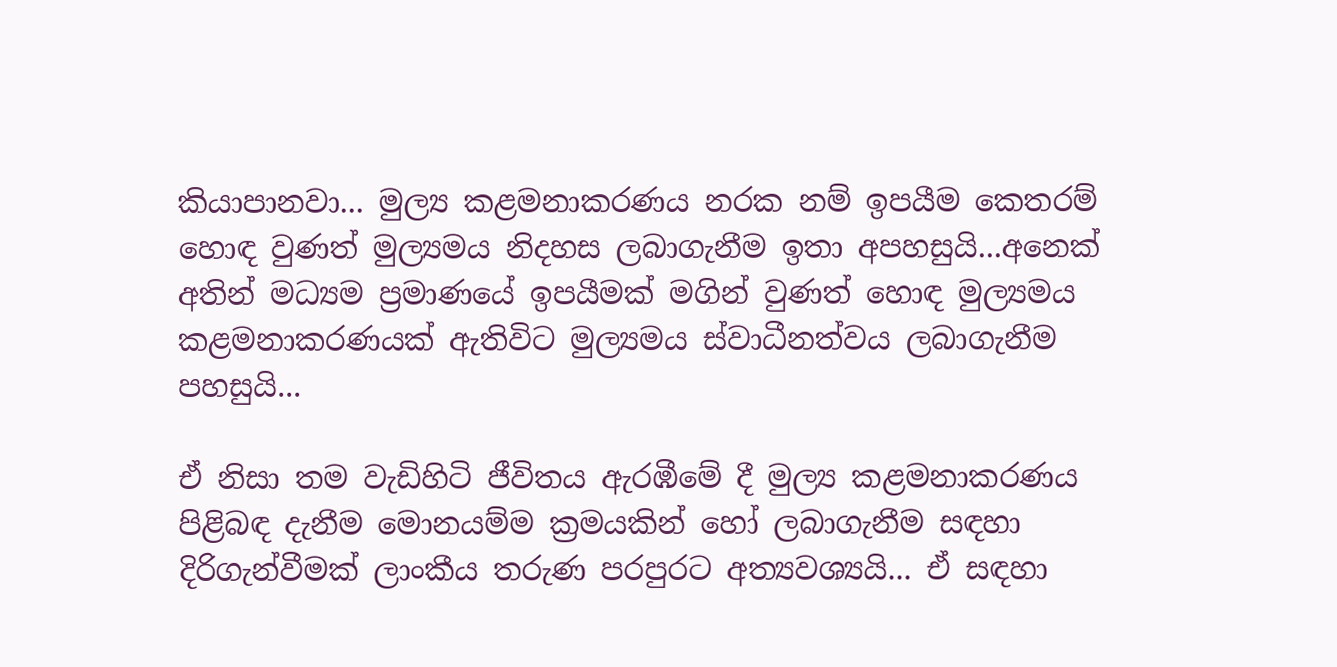කියාපානවා... මුල්‍ය කළමනාකරණය නරක නම් ඉපයීම කෙතරම් හොඳ වුණත් මුල්‍යමය නිදහස ලබාගැනීම ඉතා අපහසුයි...අනෙක් අතින් මධ්‍යම ප්‍රමාණයේ ඉපයීමක් මගින් වුණත් හොඳ මුල්‍යමය කළමනාකරණයක් ඇතිවිට මුල්‍යමය ස්වාධීනත්වය ලබාගැනීම පහසුයි...

ඒ නිසා තම වැඩිහිටි ජීවිතය ඇරඹීමේ දී මුල්‍ය කළමනාකරණය පිළිබඳ දැනීම මොනයම්ම ක්‍රමයකින් හෝ ලබාගැනීම සඳහා දිරිගැන්වීමක් ලාංකීය තරුණ පරපුරට අත්‍යවශ්‍යයි... ඒ සඳහා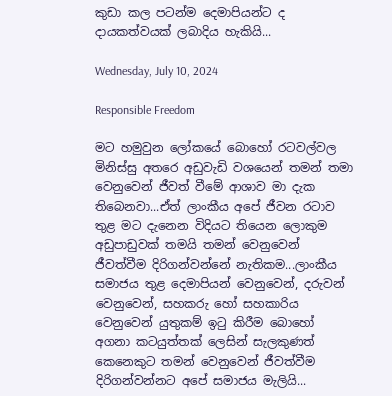කුඩා කල පටන්ම දෙමාපියන්ට ද දායකත්වයක් ලබාදිය හැකියි...

Wednesday, July 10, 2024

Responsible Freedom

මට හමුවුන ලෝකයේ බොහෝ රටවල්වල මිනිස්සු අතරෙ අඩුවැඩි වශයෙන් තමන් තමා වෙනුවෙන් ජීවත් වීමේ ආශාව මා දැක තිබෙනවා...ඒත් ලාංකීය අපේ ජීවන රටාව තුළ මට දැනෙන විදියට තියෙන ලොකුම අඩුපාඩුවක් තමයි තමන් වෙනුවෙන් ජීවත්වීම දිරිගන්වන්නේ නැතිකම...ලාංකීය සමාජය තුළ දෙමාපියන් වෙනුවෙන්, දරුවන් වෙනුවෙන්, සහකරු හෝ සහකාරිය වෙනුවෙන් යුතුකම් ඉටු කිරීම බොහෝ අගනා කටයුත්තක් ලෙසින් සැලකුණත් කෙනෙකුට තමන් වෙනුවෙන් ජීවත්වීම දිරිගන්වන්නට අපේ සමාජය මැලියි...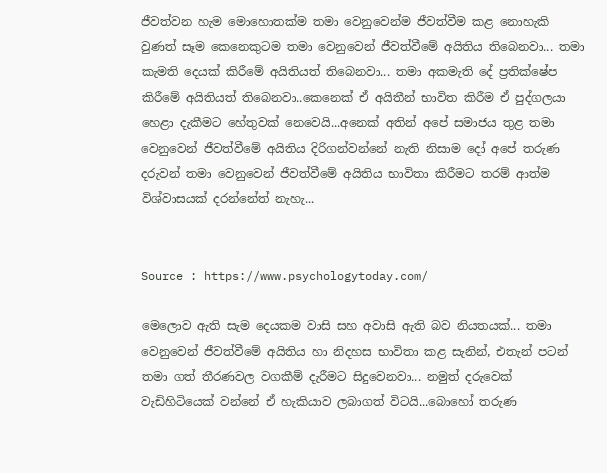ජීවත්වන හැම මොහොතක්ම තමා වෙනුවෙන්ම ජීවත්වීම කළ නොහැකි වුණත් සෑම කෙනෙකුටම තමා වෙනුවෙන් ජීවත්වීමේ අයිතිය තිබෙනවා... තමා කැමති දෙයක් කිරීමේ අයිතියත් තිබෙනවා... තමා අකමැති දේ ප්‍රතික්ෂේප කිරීමේ අයිතියත් තිබෙනවා..කෙනෙක් ඒ අයිතීන් භාවිත කිරීම ඒ පුද්ගලයා හෙළා දැකීමට හේතුවක් නෙවෙයි...අනෙක් අතින් අපේ සමාජය තුළ තමා වෙනුවෙන් ජීවත්වීමේ අයිතිය දිරිගන්වන්නේ නැති නිසාම දෝ අපේ තරුණ දරුවන් තමා වෙනුවෙන් ජීවත්වීමේ අයිතිය භාවිතා කිරීමට තරම් ආත්ම විශ්වාසයක් දරන්නේත් නැහැ...


Source : https://www.psychologytoday.com/

මෙලොව ඇති සැම දෙයකම වාසි සහ අවාසි ඇති බව නියතයක්... තමා වෙනුවෙන් ජීවත්වීමේ අයිතිය හා නිදහස භාවිතා කළ සැනින්, එතැන් පටන් තමා ගත් තීරණවල වගකීම් දැරීමට සිදුවෙනවා... නමුත් දරුවෙක් වැඩිහිටියෙක් වන්නේ ඒ හැකියාව ලබාගත් විටයි...බොහෝ තරුණ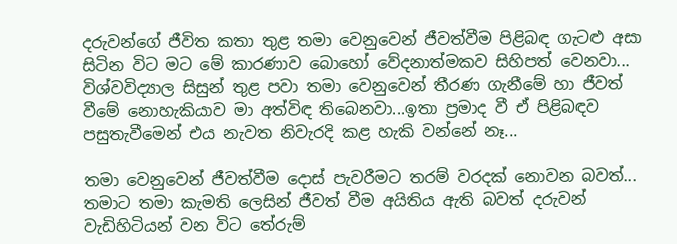දරුවන්ගේ ජීවිත කතා තුළ තමා වෙනුවෙන් ජීවත්වීම පිළිබඳ ගැටළු අසා සිටින විට මට මේ කාරණාව බොහෝ වේදනාත්මකව සිහිපත් වෙනවා... විශ්වවිද්‍යාල සිසුන් තුළ පවා තමා වෙනුවෙන් තීරණ ගැනීමේ හා ජීවත් වීමේ නොහැකියාව මා අත්විඳ තිබෙනවා...ඉතා ප්‍රමාද වී ඒ පිළිබඳව පසුතැවීමෙන් එය නැවත නිවැරදි කළ හැකි වන්නේ නෑ...

තමා වෙනුවෙන් ජීවත්වීම දොස් පැවරීමට තරම් වරදක් නොවන බවත්... තමාට තමා කැමති ලෙසින් ජීවත් වීම අයිතිය ඇති බවත් දරුවන් වැඩිහිටියන් වන විට තේරුම්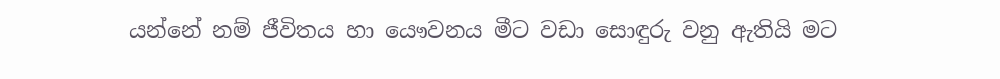යන්නේ නම් ජීවිතය හා යෞවනය මීට වඩා සොඳුරු වනු ඇතියි මට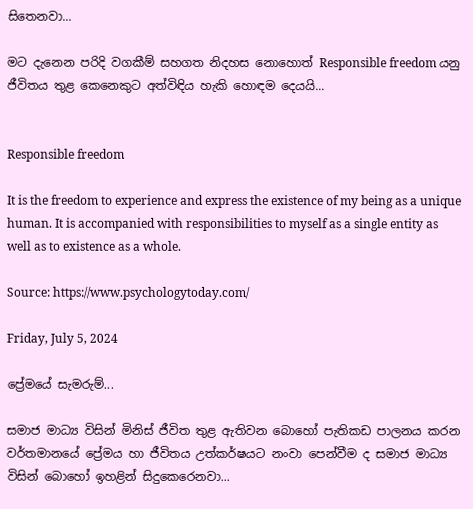සිතෙනවා...

මට දැනෙන පරිදි වගකීම් සහගත නිදහස නොහොත් Responsible freedom යනු ජීවිතය තුළ කෙනෙකුට අත්විඳිය හැකි හොඳම දෙයයි...


Responsible freedom

It is the freedom to experience and express the existence of my being as a unique human. It is accompanied with responsibilities to myself as a single entity as well as to existence as a whole.

Source: https://www.psychologytoday.com/

Friday, July 5, 2024

ප්‍රේමයේ සැමරුම්...

සමාජ මාධ්‍ය විසින් මිනිස් ජීවිත තුළ ඇතිවන බොහෝ පැතිකඩ පාලනය කරන වර්තමානයේ ප්‍රේමය හා ජීවිතය උත්කර්ෂයට නංවා පෙන්වීම ද සමාජ මාධ්‍ය විසින් බොහෝ ඉහළින් සිදුකෙරෙනවා...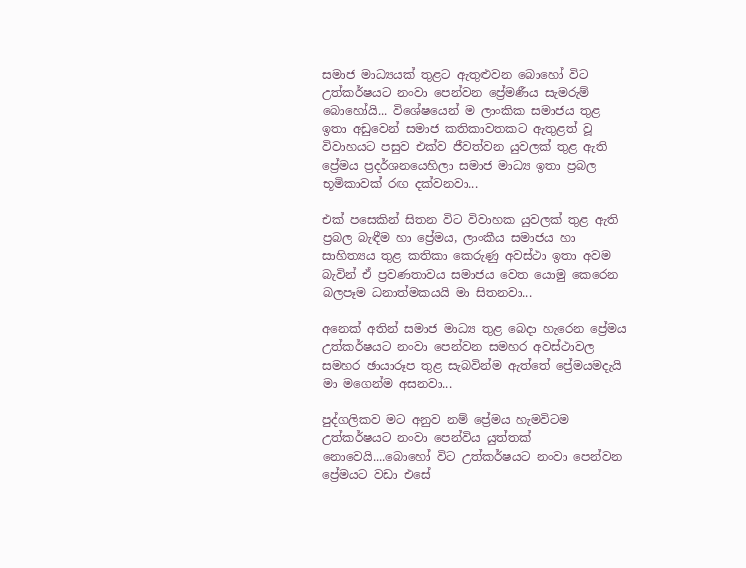සමාජ මාධ්‍යයක් තුළට ඇතුළුවන බොහෝ විට උත්කර්ෂයට නංවා පෙන්වන ප්‍රේමණීය සැමරුම් බොහෝයි... විශේෂයෙන් ම ලාංකික සමාජය තුළ ඉතා අඩුවෙන් සමාජ කතිකාවතකට ඇතුළත් වූ විවාහයට පසුව එක්ව ජීවත්වන යුවලක් තුළ ඇති ප්‍රේමය ප්‍රදර්ශනයෙහිලා සමාජ මාධ්‍ය ඉතා ප්‍රබල භූමිකාවක් රඟ දක්වනවා...

එක් පසෙකින් සිතන විට විවාහක යුවලක් තුළ ඇති ප්‍රබල බැඳීම හා ප්‍රේමය, ලාංකීය සමාජය හා සාහිත්‍යය තුළ කතිකා කෙරුණු අවස්ථා ඉතා අවම බැවින් ඒ ප්‍රවණතාවය සමාජය වෙත යොමු කෙරෙන බලපෑම ධනාත්මකයයි මා සිතනවා...

අනෙක් අතින් සමාජ මාධ්‍ය තුළ බෙදා හැරෙන ප්‍රේමය උත්කර්ෂයට නංවා පෙන්වන සමහර අවස්ථාවල සමහර ඡායාරූප තුළ සැබවින්ම ඇත්තේ ප්‍රේමයමදැයි මා මගෙන්ම අසනවා...

පුද්ගලිකව මට අනුව නම් ප්‍රේමය හැමවිටම උත්කර්ෂයට නංවා පෙන්විය යුත්තක් නොවෙයි....බොහෝ විට උත්කර්ෂයට නංවා පෙන්වන ප්‍රේමයට වඩා එසේ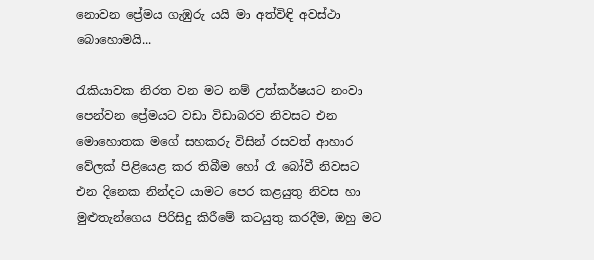නොවන ප්‍රේමය ගැඹුරු යයි මා අත්විඳි අවස්ථා බොහොමයි...

රැකියාවක නිරත වන මට නම් උත්කර්ෂයට නංවා පෙන්වන ප්‍රේමයට වඩා විඩාබරව නිවසට එන මොහොතක මගේ සහකරු විසින් රසවත් ආහාර වේලක් පිළියෙළ කර තිබීම හෝ රෑ බෝවී නිවසට එන දිනෙක නින්දට යාමට පෙර කළයුතු නිවස හා මුළුතැන්ගෙය පිරිසිදු කිරීමේ කටයුතු කරදීම, ඔහු මට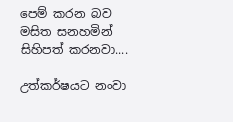පෙම් කරන බව  මසිත සනහමින් සිහිපත් කරනවා....

උත්කර්ෂයට නංවා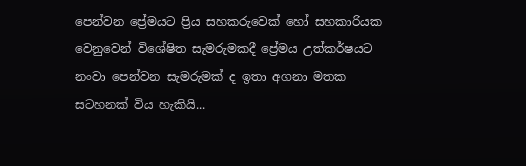පෙන්වන ප්‍රේමයට ප්‍රිය සහකරුවෙක් හෝ සහකාරියක වෙනුවෙන් විශේෂිත සැමරුමකදී ප්‍රේමය උත්කර්ෂයට නංවා පෙන්වන සැමරුමක් ද ඉතා අගනා මතක සටහනක් විය හැකියි...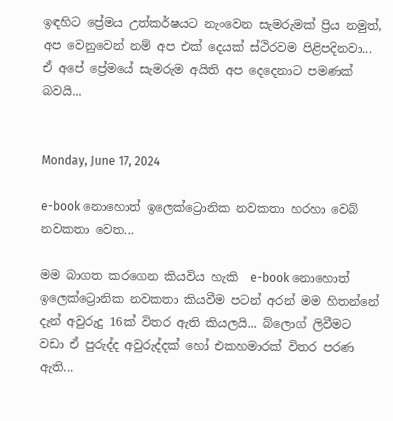ඉඳහිට ප්‍රේමය උත්කර්ෂයට නැංවෙන සැමරුමක් ප්‍රිය නමුත්, අප වෙනුවෙන් නම් අප එක් දෙයක් ස්ථිරවම පිළිපදිනවා... ඒ අපේ ප්‍රේමයේ සැමරුම අයිති අප දෙදෙනාට පමණක් බවයි...


Monday, June 17, 2024

e-book නොහොත් ඉලෙක්ට්‍රොනික නවකතා හරහා වෙබ් නවකතා වෙත...

මම බාගත කරගෙන කියවිය හැකි  e-book නොහොත් ඉලෙක්ට්‍රොනික නවකතා කියවීම පටන් අරන් මම හිතන්නේ දැන් අවුරුදු 16ක් විතර ඇති කියලයි... බ්ලොග් ලිවීමට වඩා ඒ පුරුද්ද අවුරුද්දක් හෝ එකහමාරක් විතර පරණ ඇති...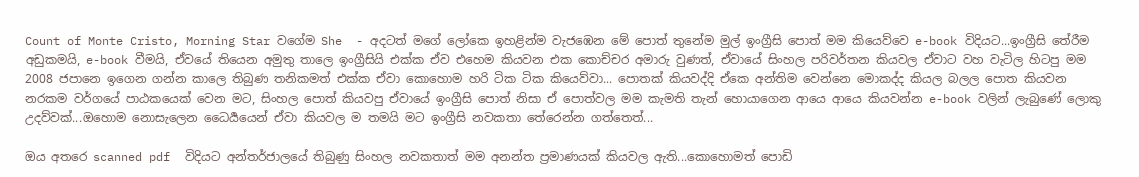Count of Monte Cristo, Morning Star වගේම She  - අදටත් මගේ ලෝකෙ ඉහළින්ම වැජඹෙන මේ පොත් තුනේම මුල් ඉංග්‍රීසි පොත් මම කියෙව්වෙ e-book විදියට...ඉංග්‍රීසි තේරීම අඩුකමයි, e-book වීමයි, ඒවයේ තියෙන අමුතු තාලෙ ඉංග්‍රීසියි එක්ක ඒව එහෙම කියවන එක කොච්චර අමාරු වුණත්, ඒවායේ සිංහල පරිවර්තන කියවල ඒවාට වහ වැටිල හිටපු මම 2008 ජපානෙ ඉගෙන ගන්න කාලෙ තිබුණ තනිකමත් එක්ක ඒවා කොහොම හරි ටික ටික කියෙව්වා... පොතක් කියවද්දි ඒකෙ අන්තිම වෙන්නෙ මොකද්ද කියල බලල පොත කියවන නරකම වර්ගයේ පාඨකයෙක් වෙන මට, සිංහල පොත් කියවපු ඒවායේ ඉංග්‍රීසි පොත් නිසා ඒ පොත්වල මම කැමති තැන් හොයාගෙන ආයෙ ආයෙ කියවන්න e-book වලින් ලැබුණේ ලොකු උදව්වක්...ඔහොම නොසැලෙන ධෛර්‍යයෙන් ඒවා කියවල ම තමයි මට ඉංග්‍රීසි නවකතා තේරෙන්න ගත්තෙත්...

ඔය අතරෙ scanned pdf  විදියට අන්තර්ජාලයේ තිබුණු සිංහල නවකතාත් මම අනන්ත ප්‍රමාණයක් කියවල ඇති...කොහොමත් පොඩි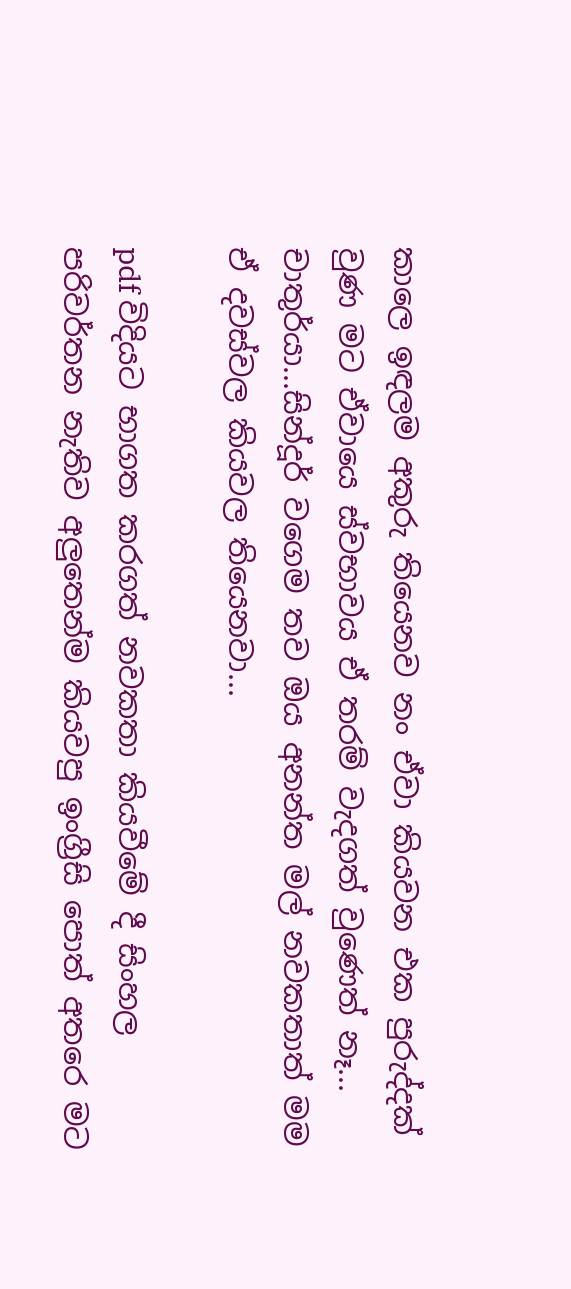කාලෙ ඉඳලම අකුරු තියෙනව නං ඒවා කියවන එක පුරුද්දක් වුණ මට ඒවායෙ ස්වභාවය ඒ තරම් වැදගත් වුණෙත් නෑ... චාතුර්යා...සින්දූර් වගෙම තව ඔය අනන්ත මල් නවකතාත් මම ඒ දවස්වල කියවල තියෙනවා...

pdf විදියට භාගත කරගත් නවකතා කියවීමේ දී සිංහල පරිවර්තන නැතිව අලුතෙන්ම කියවපු ඉංග්‍රීසි පොත් අතරෙ මට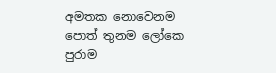අමතක නොවෙනම පොත් තුනම ලෝකෙ පුරාම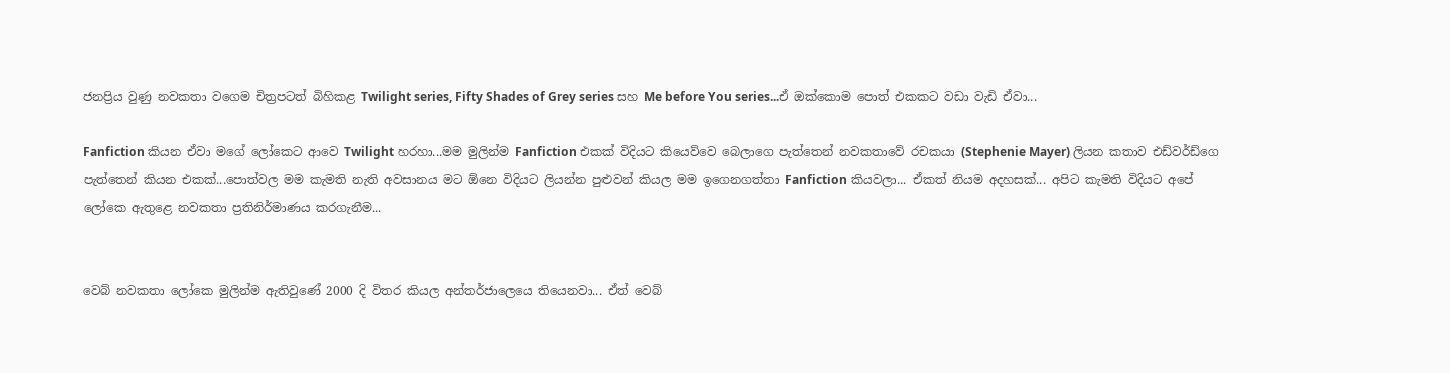ජනප්‍රිය වුණු නවකතා වගෙම චිත්‍රපටත් බිහිකළ Twilight series, Fifty Shades of Grey series සහ Me before You series...ඒ ඔක්කොම පොත් එකකට වඩා වැඩි ඒවා...

Fanfiction කියන ඒවා මගේ ලෝකෙට ආවෙ Twilight හරහා...මම මුලින්ම Fanfiction එකක් විදියට කියෙව්වෙ බෙලාගෙ පැත්තෙන් නවකතාවේ රචකයා (Stephenie Mayer) ලියන කතාව එඩ්වර්ඩ්ගෙ පැත්තෙන් කියන එකක්...පොත්වල මම කැමති නැති අවසානය මට ඕනෙ විදියට ලියන්න පුළුවන් කියල මම ඉගෙනගත්තා Fanfiction කියවලා... ඒකත් නියම අදහසක්... අපිට කැමති විදියට අපේ ලෝකෙ ඇතුළෙ නවකතා ප්‍රතිනිර්මාණය කරගැනීම...


වෙබ් නවකතා ලෝකෙ මුලින්ම ඇතිවුණේ 2000 දි විතර කියල අන්තර්ජාලෙයෙ තියෙනවා... ඒත් වෙබ්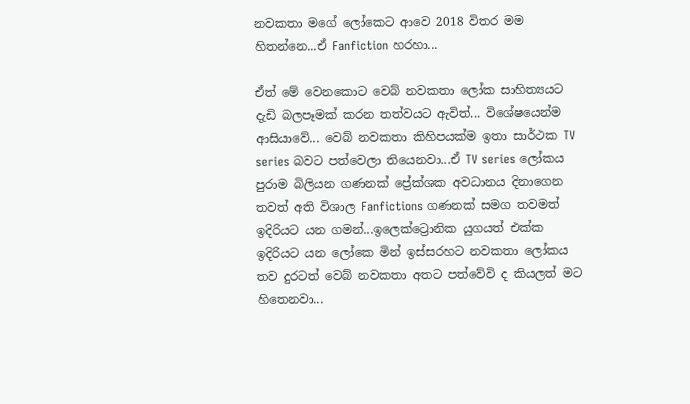නවකතා මගේ ලෝකෙට ආවෙ 2018 විතර මම හිතන්නෙ...ඒ Fanfiction හරහා...

ඒත් මේ වෙනකොට වෙබ් නවකතා ලෝක සාහිත්‍යයට දැඩි බලපෑමක් කරන තත්වයට ඇවිත්... විශේෂයෙන්ම ආසියාවේ... වෙබ් නවකතා කිහිපයක්ම ඉතා සාර්ථක TV series බවට පත්වෙලා තියෙනවා...ඒ TV series ලෝකය පුරාම බිලියන ගණනක් ප්‍රේක්ශක අවධානය දිනාගෙන තවත් අති විශාල Fanfictions ගණනක් සමග තවමත් ඉදිරියට යන ගමන්...ඉලෙක්ට්‍රොනික යුගයත් එක්ක ඉදිරියට යන ලෝකෙ මින් ඉස්සරහට නවකතා ලෝකය තව දුරටත් වෙබ් නවකතා අතට පත්වේවි ද කියලත් මට හිතෙනවා...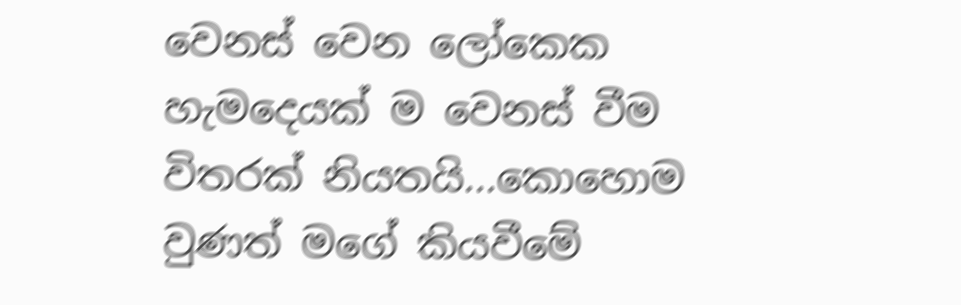වෙනස් වෙන ලෝකෙක හැමදෙයක් ම වෙනස් වීම විතරක් නියතයි...කොහොම වුණත් මගේ කියවීමේ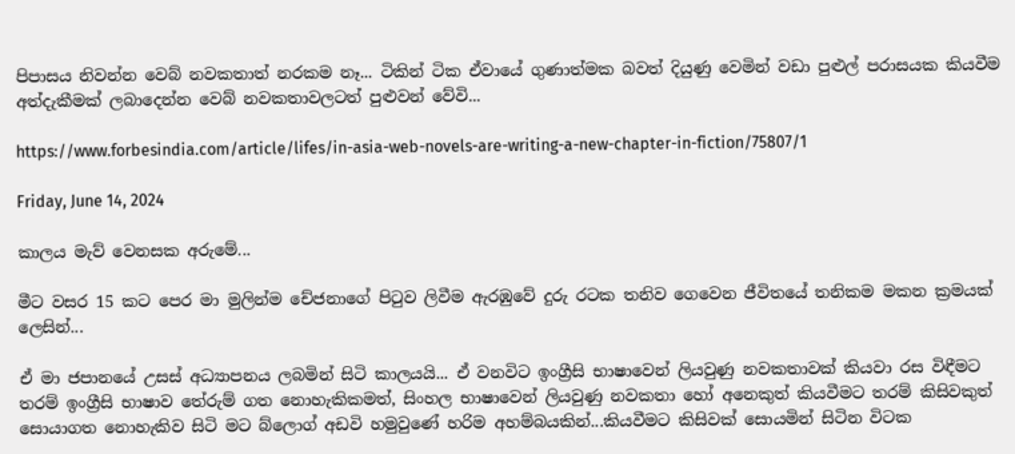පිපාසය නිවන්න වෙබ් නවකතාත් නරකම නෑ... ටිකින් ටික ඒවායේ ගුණාත්මක බවත් දියුණු වෙමින් වඩා පුළුල් පරාසයක කියවීම අත්දැකීමක් ලබාදෙන්න වෙබ් නවකතාවලටත් පුළුවන් වේවි...

https://www.forbesindia.com/article/lifes/in-asia-web-novels-are-writing-a-new-chapter-in-fiction/75807/1

Friday, June 14, 2024

කාලය මැව් වෙනසක අරුමේ...

මීට වසර 15 කට පෙර මා මුලින්ම චේජනාගේ පිටුව ලිවීම ඇරඹුවේ දුරු රටක තනිව ගෙවෙන ජීවිතයේ තනිකම මකන ක්‍රමයක් ලෙසින්...

ඒ මා ජපානයේ උසස් අධ්‍යාපනය ලබමින් සිටි කාලයයි... ඒ වනවිට ඉංග්‍රීසි භාෂාවෙන් ලියවුණු නවකතාවක් කියවා රස විඳීමට තරම් ඉංග්‍රීසි භාෂාව තේරුම් ගත නොහැකිකමත්, සිංහල භාෂාවෙන් ලියවුණු නවකතා හෝ අනෙකුත් කියවීමට තරම් කිසිවකුත් සොයාගත නොහැකිව සිටි මට බ්ලොග් අඩවි හමුවුණේ හරිම අහම්බයකින්...කියවීමට කිසිවක් සොයමින් සිටින විටක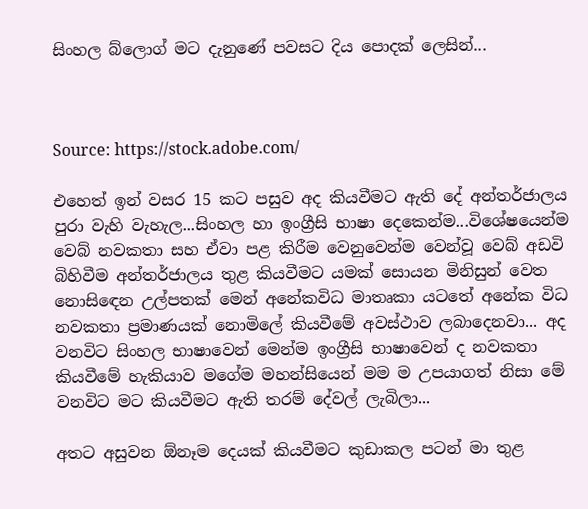සිංහල බ්ලොග් මට දැනුණේ පවසට දිය පොදක් ලෙසින්...



Source: https://stock.adobe.com/

එහෙත් ඉන් වසර 15 කට පසුව අද කියවීමට ඇති දේ අන්තර්ජාලය පුරා වැහි වැහැල...සිංහල හා ඉංග්‍රීසි භාෂා දෙකෙන්ම...විශේෂයෙන්ම වෙබ් නවකතා සහ ඒවා පළ කිරීම වෙනුවෙන්ම වෙන්වූ වෙබ් අඩවි බිහිවීම අන්තර්ජාලය තුළ කියවීමට යමක් සොයන මිනිසුන් වෙත නොසිඳෙන උල්පතක් මෙන් අනේකවිධ මාතෘකා යටතේ අනේක විධ නවකතා ප්‍රමාණයක් නොමිලේ කියවීමේ අවස්ථාව ලබාදෙනවා... අද වනවිට සිංහල භාෂාවෙන් මෙන්ම ඉංග්‍රීසි භාෂාවෙන් ද නවකතා කියවීමේ හැකියාව මගේම මහන්සියෙන් මම ම උපයාගත් නිසා මේ වනවිට මට කියවීමට ඇති තරම් දේවල් ලැබිලා...

අතට අසුවන ඕනෑම දෙයක් කියවීමට කුඩාකල පටන් මා තුළ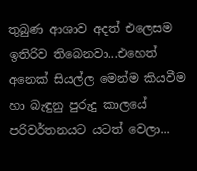තුබුණ ආශාව අදත් එලෙසම ඉතිරිව තිබෙනවා...එහෙත් අනෙක් සියල්ල මෙන්ම කියවීම හා බැඳුනු පුරුදු කාලයේ පරිවර්තනයට යටත් වෙලා...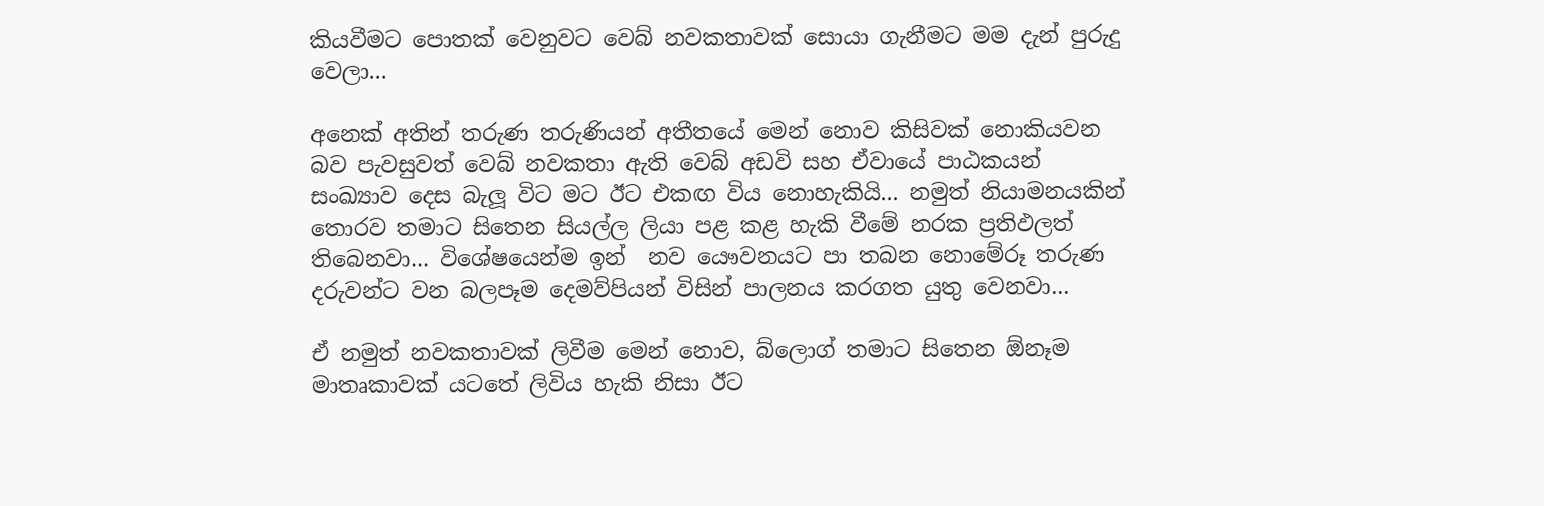කියවීමට පොතක් වෙනුවට වෙබ් නවකතාවක් සොයා ගැනීමට මම දැන් පුරුදු වෙලා...

අනෙක් අතින් තරුණ තරුණියන් අතීතයේ මෙන් නොව කිසිවක් නොකියවන බව පැවසුවත් වෙබ් නවකතා ඇති වෙබ් අඩවි සහ ඒවායේ පාඨකයන් සංඛ්‍යාව දෙස බැලූ විට මට ඊට එකඟ විය නොහැකියි... නමුත් නියාමනයකින් තොරව තමාට සිතෙන සියල්ල ලියා පළ කළ හැකි වීමේ නරක ප්‍රතිඵලත් තිබෙනවා... විශේෂයෙන්ම ඉන්  නව යෞවනයට පා තබන නොමේරූ තරුණ දරුවන්ට වන බලපෑම දෙමව්පියන් විසින් පාලනය කරගත යුතු වෙනවා...

ඒ නමුත් නවකතාවක් ලිවීම මෙන් නොව, බ්ලොග් තමාට සිතෙන ඕනෑම මාතෘකාවක් යටතේ ලිවිය හැකි නිසා ඊට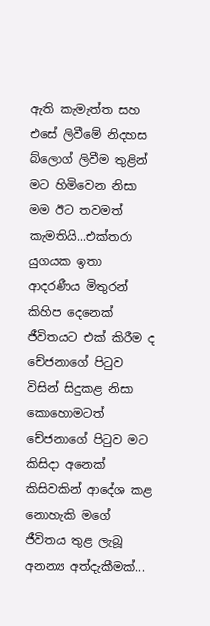ඇති කැමැත්ත සහ එසේ ලිවීමේ නිදහස බ්ලොග් ලිවීම තුළින් මට හිමිවෙන නිසා මම ඊට තවමත් කැමතියි...එක්තරා යුගයක ඉතා ආදරණීය මිතුරන් කිහිප දෙනෙක් ජීවිතයට එක් කිරීම ද චේජනාගේ පිටුව විසින් සිදුකළ නිසා කොහොමටත් චේජනාගේ පිටුව මට කිසිදා අනෙක් කිසිවකින් ආදේශ කළ නොහැකි මගේ ජීවිතය තුළ ලැබූ අනන්‍ය අත්දැකීමක්...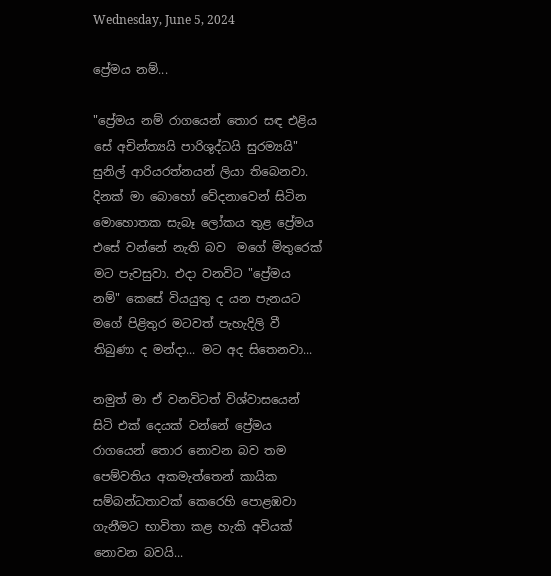Wednesday, June 5, 2024

ප්‍රේමය නම්...

"ප්‍රේමය නම් රාගයෙන් තොර සඳ එළිය සේ අචින්ත්‍යයි පාරිශුද්ධයි සුරම්‍යයි" සුනිල් ආරියරත්නයන් ලියා තිබෙනවා. දිනක් මා බොහෝ වේදනාවෙන් සිටින මොහොතක සැබෑ ලෝකය තුළ ප්‍රේමය එසේ වන්නේ නැති බව  මගේ මිතුරෙක් මට පැවසුවා. එදා වනවිට "ප්‍රේමය නම්" කෙසේ වියයුතු ද යන පැනයට මගේ පිළිතුර මටවත් පැහැදිලි වී තිබුණා ද මන්දා... මට අද සිතෙනවා...

නමුත් මා ඒ වනවිටත් විශ්වාසයෙන් සිටි එක් දෙයක් වන්නේ ප්‍රේමය රාගයෙන් තොර නොවන බව තම පෙම්වතිය අකමැත්තෙන් කායික සම්බන්ධතාවක් කෙරෙහි පොළඹවා ගැනීමට භාවිතා කළ හැකි අවියක් නොවන බවයි...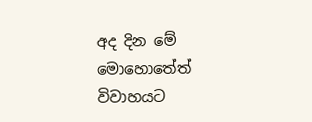අද දින මේ මොහොතේත් විවාහයට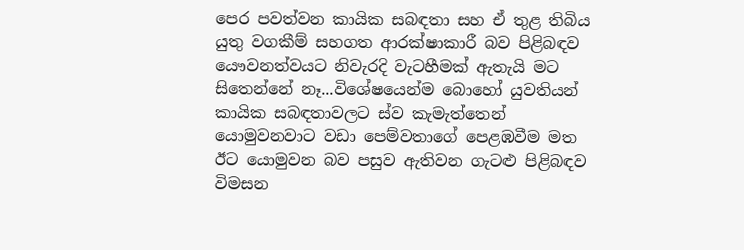පෙර පවත්වන කායික සබඳතා සහ ඒ තුළ තිබිය යුතු වගකීම් සහගත ආරක්ෂාකාරී බව පිළිබඳව යෞවනත්වයට නිවැරදි වැටහීමක් ඇතැයි මට සිතෙන්නේ නෑ...විශේෂයෙන්ම බොහෝ යුවතියන් කායික සබඳතාවලට ස්ව කැමැත්තෙන් යොමුවනවාට වඩා පෙම්වතාගේ පෙළඹවීම මත ඊට යොමුවන බව පසුව ඇතිවන ගැටළු පිළිබඳව විමසන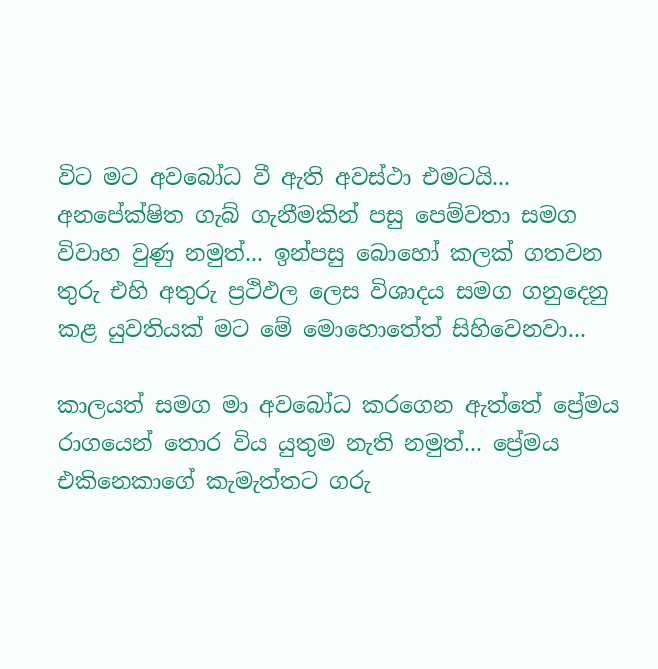විට මට අවබෝධ වී ඇති අවස්ථා එමටයි...
අනපේක්ෂිත ගැබ් ගැනීමකින් පසු පෙම්වතා සමග විවාහ වුණු නමුත්... ඉන්පසු බොහෝ කලක් ගතවන තුරු එහි අතුරු ප්‍රථිඵල ලෙස විශාදය සමග ගනුදෙනු කළ යුවතියක් මට මේ මොහොතේත් සිහිවෙනවා...

කාලයත් සමග මා අවබෝධ කරගෙන ඇත්තේ ප්‍රේමය රාගයෙන් තොර විය යුතුම නැති නමුත්... ප්‍රේමය එකිනෙකාගේ කැමැත්තට ගරු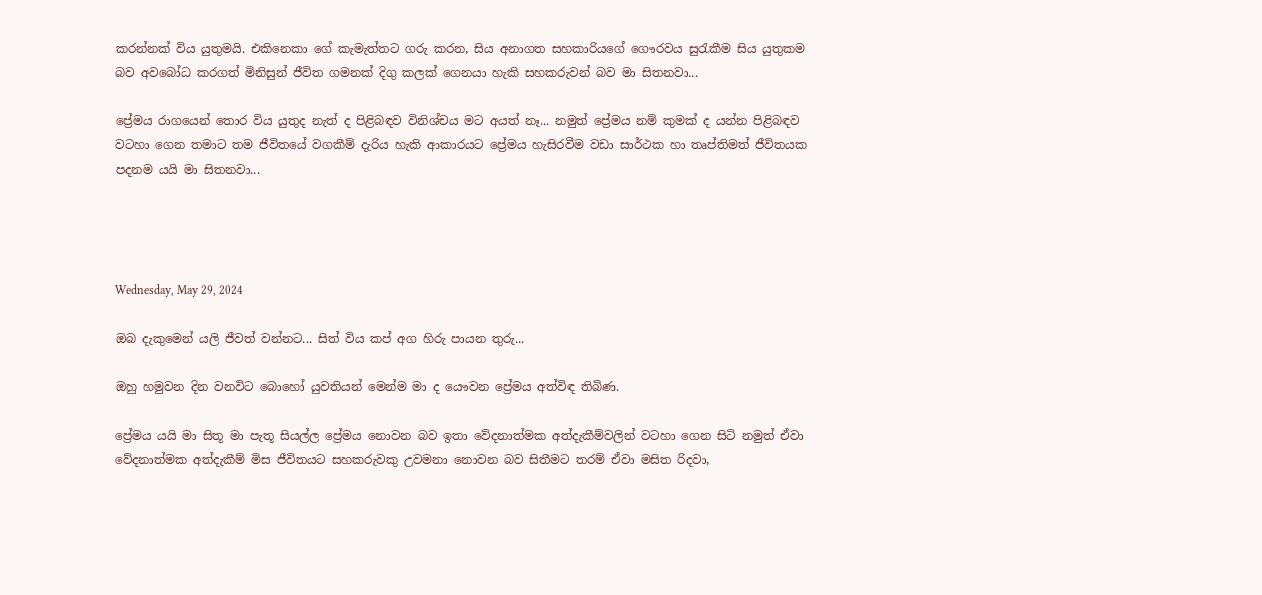කරන්නක් විය යුතුමයි. එකිනෙකා ගේ කැමැත්තට ගරු කරන, සිය අනාගත සහකාරියගේ ගෞරවය සුරැකීම සිය යුතුකම බව අවබෝධ කරගත් මිනිසුන් ජීවිත ගමනක් දිගු කලක් ගෙනයා හැකි සහකරුවන් බව මා සිතනවා...

ප්‍රේමය රාගයෙන් තොර විය යුතුද නැත් ද පිළිබඳව විනිශ්චය මට අයත් නෑ... නමුත් ප්‍රේමය නම් කුමක් ද යන්න පිළිබඳව වටහා ගෙන තමාට තම ජීවිතයේ වගකීම් දැරිය හැකි ආකාරයට ප්‍රේමය හැසිරවීම වඩා සාර්ථක හා තෘප්තිමත් ජීවිතයක පදනම යයි මා සිතනවා...




Wednesday, May 29, 2024

ඔබ දැකුමෙන් යලි ජීවත් වන්නට... සිත් විය කප් අග හිරු පායන තුරු...

ඔහු හමුවන දින වනවිට බොහෝ යුවතියන් මෙන්ම මා ද යෞවන ප්‍රේමය අත්විඳ තිබිණ.

ප්‍රේමය යයි මා සිතූ මා පැතූ සියල්ල ප්‍රේමය නොවන බව ඉතා වේදනාත්මක අත්දැකීම්වලින් වටහා ගෙන සිටි නමුත් ඒවා වේදනාත්මක අත්දැකීම් මිස ජීවිතයට සහකරුවකු උවමනා නොවන බව සිතීමට තරම් ඒවා මසිත රිදවා,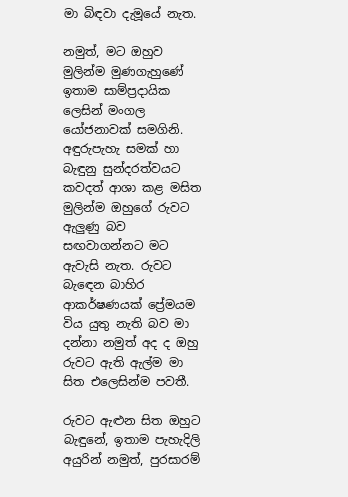මා බිඳවා දැමූයේ නැත.

නමුත්, මට ඔහුව මුලින්ම මුණගැහුණේ ඉතාම සාම්ප්‍රදායික ලෙසින් මංගල යෝජනාවක් සමගිනි. අඳුරුපැහැ සමක් හා බැඳුනු සුන්දරත්වයට කවදත් ආශා කළ මසිත මුලින්ම ඔහුගේ රුවට ඇලුණු බව සඟවාගන්නට මට ඇවැසි නැත. රුවට බැඳෙන බාහිර ආකර්ෂණයක් ප්‍රේමයම විය යුතු නැති බව මා දන්නා නමුත් අද ද ඔහු රුවට ඇති ඇල්ම මා සිත එලෙසින්ම පවතී.

රුවට ඇළුන සිත ඔහුට බැඳුනේ, ඉතාම පැහැදිලි අයුරින් නමුත්, පුරසාරම්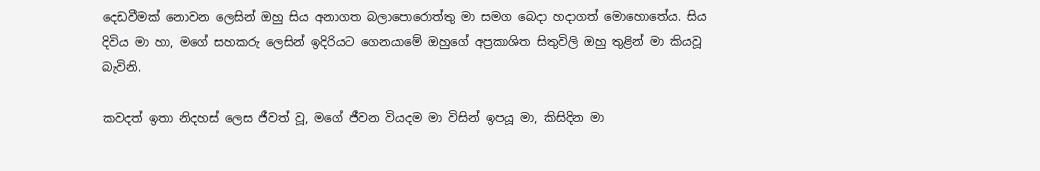දෙඩවීමක් නොවන ලෙසින් ඔහු සිය අනාගත බලාපොරොත්තු මා සමග බෙදා හදාගත් මොහොතේය. සිය දිවිය මා හා, මගේ සහකරු ලෙසින් ඉදිරියට ගෙනයාමේ ඔහුගේ අප්‍රකාශිත සිතුවිලි ඔහු තුළින් මා කියවූ බැවිනි.

කවදත් ඉතා නිදහස් ලෙස ජීවත් වූ, මගේ ජීවන වියදම මා විසින් ඉපයූ මා, කිසිදින මා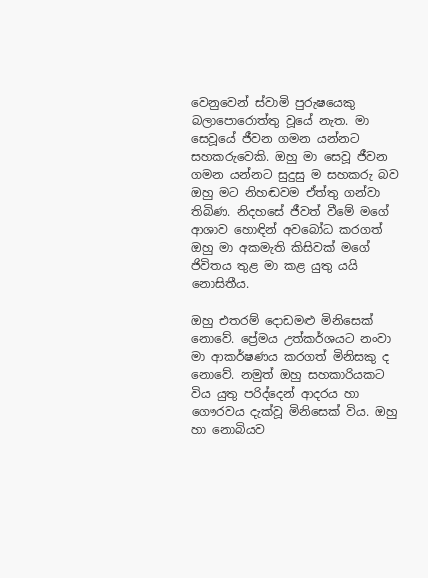වෙනුවෙන් ස්වාමි පුරුෂයෙකු බලාපොරොත්තු වූයේ නැත. මා සෙවූයේ ජීවන ගමන යන්නට සහකරුවෙකි. ඔහු මා සෙවූ ජීවන ගමන යන්නට සුදුසු ම සහකරු බව ඔහු මට නිහඬවම ඒත්තු ගන්වා තිබිණ. නිදහසේ ජීවත් වීමේ මගේ ආශාව හොඳින් අවබෝධ කරගත් ඔහු මා අකමැති කිසිවක් මගේ ජිවිතය තුළ මා කළ යුතු යයි නොසිතීය.

ඔහු එතරම් දොඩමළු මිනිසෙක් නොවේ. ප්‍රේමය උත්කර්ශයට නංවා මා ආකර්ෂණය කරගත් මිනිසකු ද නොවේ. නමුත් ඔහු සහකාරියකට විය යුතු පරිද්දෙන් ආදරය හා ගෞරවය දැක්වූ මිනිසෙක් විය. ඔහු හා නොබියව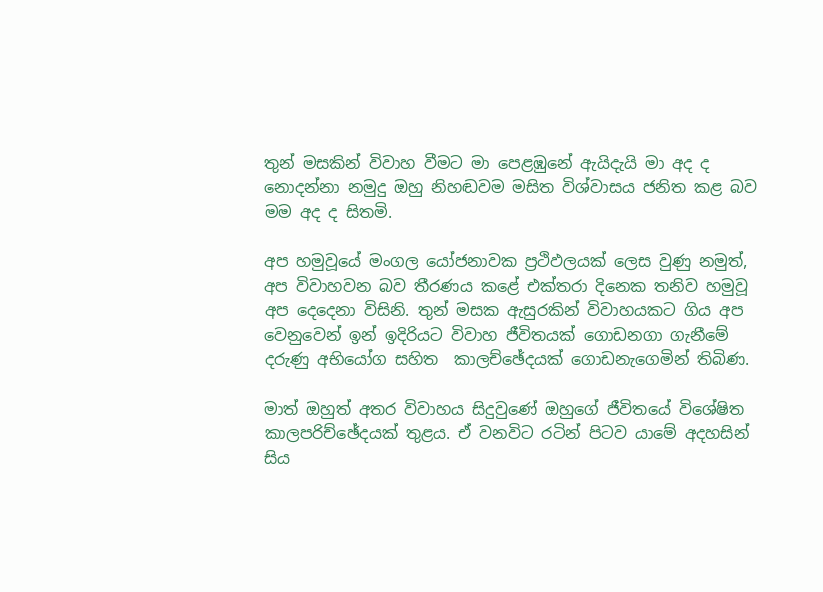තුන් මසකින් විවාහ වීමට මා පෙළඹුනේ ඇයිදැයි මා අද ද නොදන්නා නමුදු ඔහු නිහඬවම මසිත විශ්වාසය ජනිත කළ බව මම අද ද සිතමි.

අප හමුවූයේ මංගල යෝජනාවක ප්‍රථිඵලයක් ලෙස වුණු නමුත්, අප විවාහවන බව තීරණය කළේ එක්තරා දිනෙක තනිව හමුවූ අප දෙදෙනා විසිනි. තුන් මසක ඇසුරකින් විවාහයකට ගිය අප වෙනුවෙන් ඉන් ඉදිරියට විවාහ ජීවිතයක් ගොඩනගා ගැනීමේ දරුණු අභියෝග සහිත  කාලච්ඡේදයක් ගොඩනැගෙමින් තිබිණ.

මාත් ඔහුත් අතර විවාහය සිදුවුණේ ඔහුගේ ජීවිතයේ විශේෂිත කාලපරිච්ඡේදයක් තුළය. ඒ වනවිට රටින් පිටව යාමේ අදහසින් සිය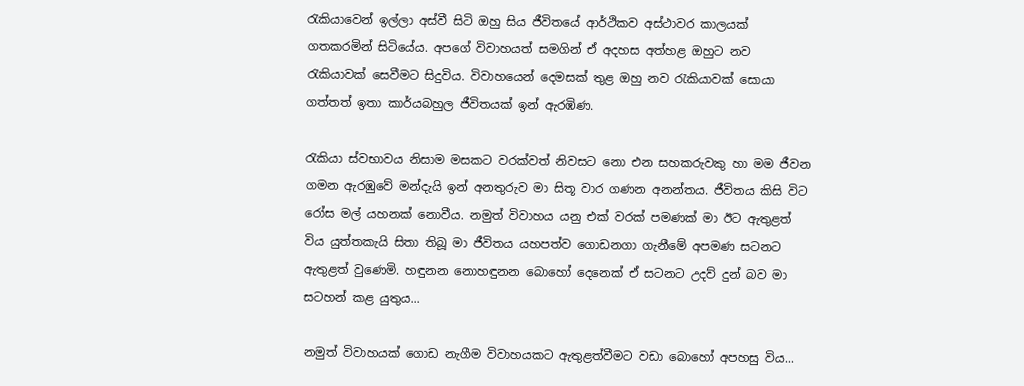රැකියාවෙන් ඉල්ලා අස්වී සිටි ඔහු සිය ජීවිතයේ ආර්ථිකව අස්ථාවර කාලයක් ගතකරමින් සිටියේය. අපගේ විවාහයත් සමගින් ඒ අදහස අත්හළ ඔහුට නව රැකියාවක් සෙවීමට සිදුවිය. විවාහයෙන් දෙමසක් තුළ ඔහු නව රැකියාවක් සොයා ගත්තත් ඉතා කාර්යබහුල ජීවිතයක් ඉන් ඇරඹිණ.

රැකියා ස්වභාවය නිසාම මසකට වරක්වත් නිවසට නො එන සහකරුවකු හා මම ජීවන ගමන ඇරඹුවේ මන්දැයි ඉන් අනතුරුව මා සිතූ වාර ගණන අනන්තය. ජීවිතය කිසි විට රෝස මල් යහනක් නොවීය. නමුත් විවාහය යනු එක් වරක් පමණක් මා ඊට ඇතුළත් විය යුත්තකැයි සිතා තිබූ මා ජීවිතය යහපත්ව ගොඩනගා ගැනීමේ අපමණ සටනට ඇතුළත් වුණෙමි. හඳුනන නොහඳුනන බොහෝ දෙනෙක් ඒ සටනට උදව් දුන් බව මා සටහන් කළ යුතුය...

නමුත් විවාහයක් ගොඩ නැගීම විවාහයකට ඇතුළත්වීමට වඩා බොහෝ අපහසු විය...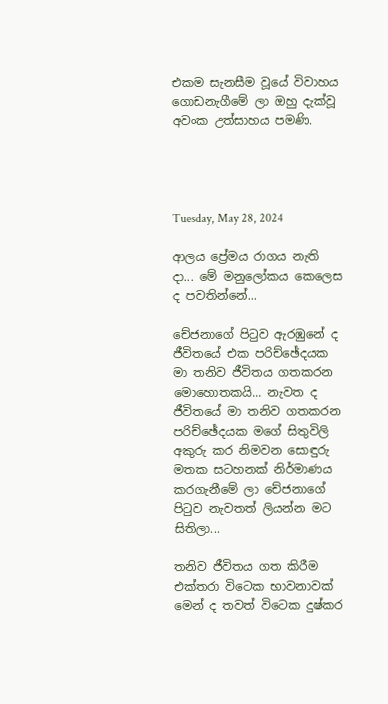එකම සැනසීම වූයේ විවාහය ගොඩනැගීමේ ලා ඔහු දැක්වූ අවංක උත්සාහය පමණි.




Tuesday, May 28, 2024

ආලය ප්‍රේමය රාගය නැති දා... මේ මනුලෝකය කෙලෙස ද පවතින්නේ...

චේජනාගේ පිටුව ඇරඹුනේ ද ජීවිතයේ එක පරිච්ඡේදයක මා තනිව ජීවිතය ගතකරන මොහොතකයි... නැවත ද ජීවිතයේ මා තනිව ගතකරන පරිච්ඡේදයක මගේ සිතුවිලි අකුරු කර නිමවන සොඳුරු මතක සටහනක් නිර්මාණය කරගැනීමේ ලා චේජනාගේ පිටුව නැවතත් ලියන්න මට සිතිලා...

තනිව ජීවිතය ගත කිරීම එක්තරා විටෙක භාවනාවක් මෙන් ද තවත් විටෙක දුෂ්කර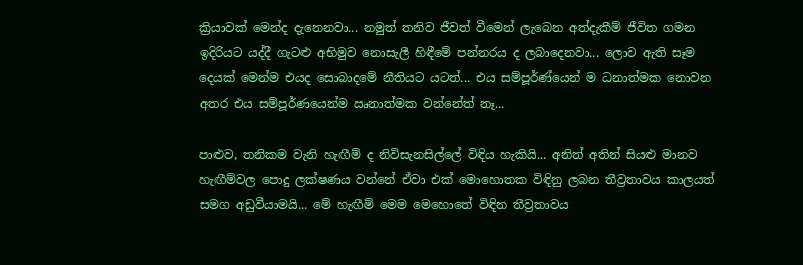ක්‍රියාවක් මෙන්ද දැනෙනවා... නමුත් තනිව ජීවත් වීමෙන් ලැබෙන අත්දැකීම් ජීවිත ගමන ඉදිරියට යද්දී ගැටළු අභිමුව නොසැලී හිඳීමේ පන්නරය ද ලබාදෙනවා... ලොව ඇති සෑම දෙයක් මෙන්ම එයද සොබාදමේ නීතියට යටත්... එය සම්පූර්ණ්යෙන් ම ධනාත්මක නොවන අතර එය සම්පූර්ණයෙන්ම ඍනාත්මක වන්නේත් නෑ...

පාළුව, තනිකම වැනි හැඟීම් ද නිවිසැනසිල්ලේ විඳිය හැකියි... අනිත් අතින් සියළු මානව හැඟීම්වල පොදු ලක්ෂණය වන්නේ ඒවා එක් මොහොතක විඳිනු ලබන තීව්‍රතාවය කාලයත් සමග අඩුවීයාමයි... මේ හැඟීම් මෙම මෙහොතේ විඳින තීව්‍රතාවය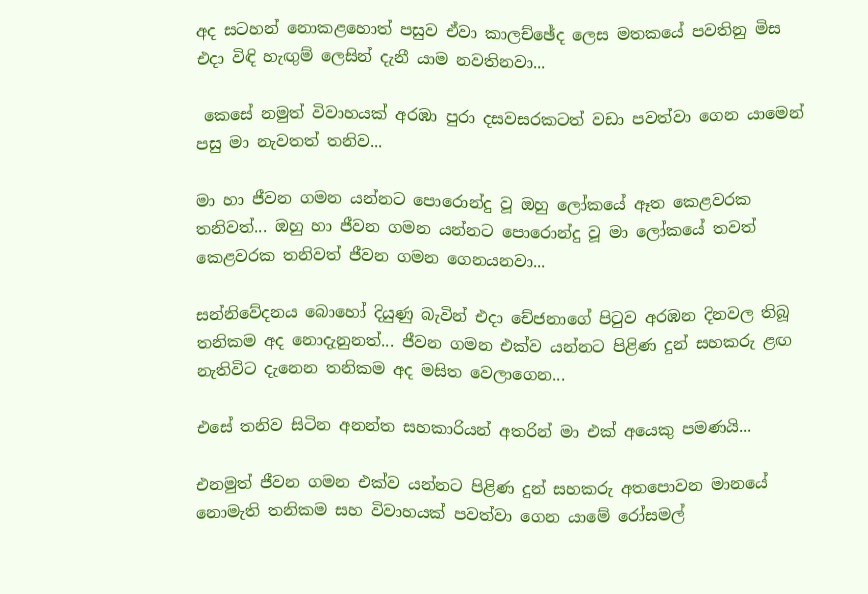අද සටහන් නොකළහොත් පසුව ඒවා කාලච්ඡේද ලෙස මතකයේ පවතිනු මිස එදා විඳි හැඟුම් ලෙසින් දැනී යාම නවතිනවා...

 කෙසේ නමුත් විවාහයක් අරඹා පුරා දසවසරකටත් වඩා පවත්වා ගෙන යාමෙන් පසු මා නැවතත් තනිව...

මා හා ජීවන ගමන යන්නට පොරොන්දු වූ ඔහු ලෝකයේ ඈත කෙළවරක තනිවත්... ඔහු හා ජීවන ගමන යන්නට පොරොන්දු වූ මා ලෝකයේ තවත් කෙළවරක තනිවත් ජීවන ගමන ගෙනයනවා...

සන්නිවේදනය බොහෝ දියුණු බැවින් එදා චේජනාගේ පිටුව අරඹන දිනවල තිබූ තනිකම අද නොදැනුනත්... ජීවන ගමන එක්ව යන්නට පිළිණ දුන් සහකරු ළඟ නැතිවිට දැනෙන තනිකම අද මසිත වෙලාගෙන...

එසේ තනිව සිටින අනන්ත සහකාරියන් අතරින් මා එක් අයෙකු පමණයි...

එනමුත් ජීවන ගමන එක්ව යන්නට පිළිණ දුන් සහකරු අතපොවන මානයේ නොමැති තනිකම සහ විවාහයක් පවත්වා ගෙන යාමේ රෝසමල්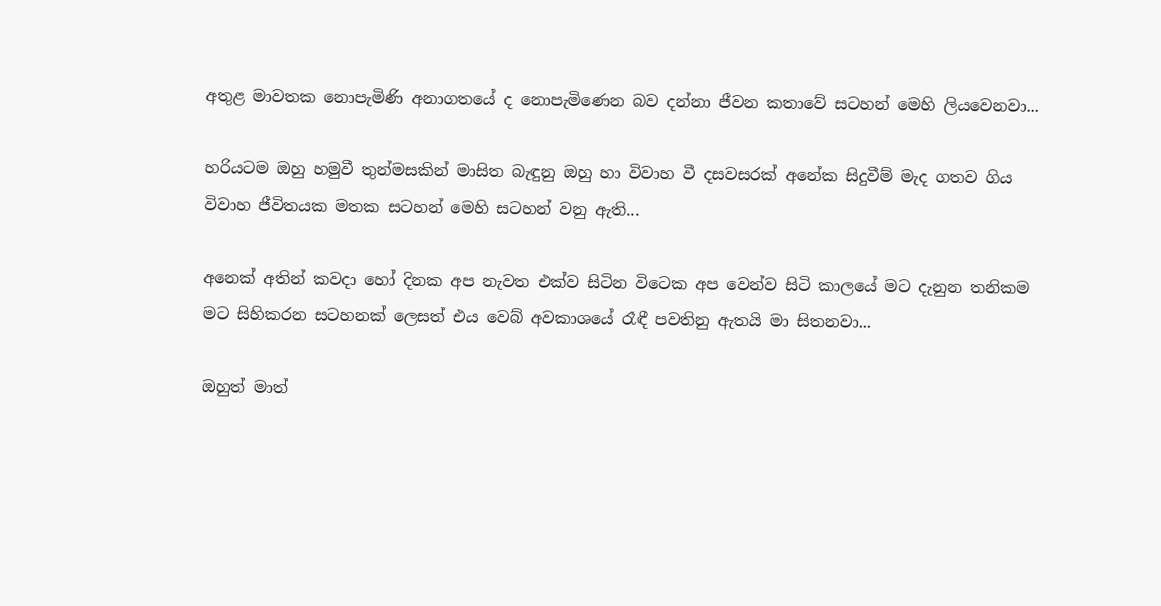අතුළ මාවතක නොපැමිණි අනාගතයේ ද නොපැමිණෙන බව දන්නා ජීවන කතාවේ සටහන් මෙහි ලියවෙනවා...

හරියටම ඔහු හමුවී තුන්මසකින් මාසිත බැඳුනු ඔහු හා විවාහ වී දසවසරක් අනේක සිදුවීම් මැද ගතව ගිය විවාහ ජීවිතයක මතක සටහන් මෙහි සටහන් වනු ඇති...

අනෙක් අතින් කවදා හෝ දිනක අප නැවත එක්ව සිටින විටෙක අප වෙන්ව සිටි කාලයේ මට දැනුන තනිකම මට සිහිකරන සටහනක් ලෙසත් එය වෙබ් අවකාශයේ රෑඳී පවතිනු ඇතයි මා සිතනවා...

ඔහුත් මාත්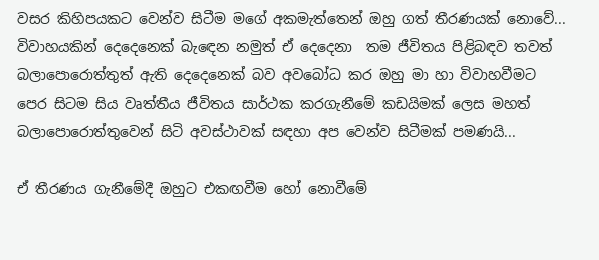වසර කිහිපයකට වෙන්ව සිටීම මගේ අකමැත්තෙන් ඔහු ගත් තීරණයක් නොවේ... විවාහයකින් දෙදෙනෙක් බැඳෙන නමුත් ඒ දෙදෙනා  තම ජීවිතය පිළිබඳව තවත් බලාපොරොත්තුත් ඇති දෙදෙනෙක් බව අවබෝධ කර ඔහු මා හා විවාහවීමට පෙර සිටම සිය වෘත්තීය ජීවිතය සාර්ථක කරගැනීමේ කඩයිමක් ලෙස මහත් බලාපොරොත්තුවෙන් සිටි අවස්ථාවක් සඳහා අප වෙන්ව සිටීමක් පමණයි...

ඒ තීරණය ගැනීමේදී ඔහුට එකඟවීම හෝ නොවීමේ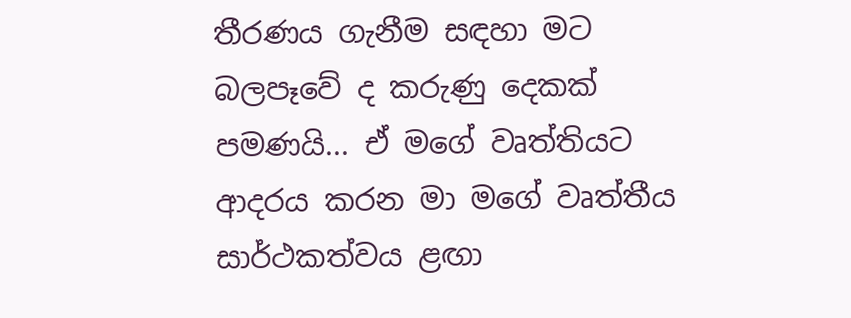තීරණය ගැනීම සඳහා මට බලපෑවේ ද කරුණු දෙකක් පමණයි... ඒ මගේ වෘත්තියට ආදරය කරන මා මගේ වෘත්තීය සාර්ථකත්වය ළඟා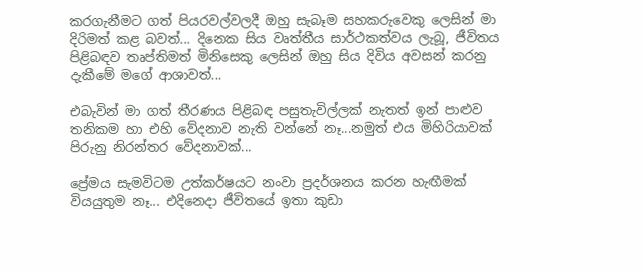කරගැනීමට ගත් පියරවල්වලදී ඔහු සැබෑම සහකරුවෙකු ලෙසින් මා දිරිමත් කළ බවත්... දිනෙක සිය වෘත්තීය සාර්ථකත්වය ලැබූ, ජීවිතය පිළිබඳව තෘප්තිමත් මිනිසෙකු ලෙසින් ඔහු සිය දිවිය අවසන් කරනු දැකීමේ මගේ ආශාවත්...

එබැවින් මා ගත් තීරණය පිළිබඳ පසුතැවිල්ලක් නැතත් ඉන් පාළුව තනිකම හා එහි වේදනාව නැති වන්නේ නෑ...නමුත් එය මිහිරියාවක් පිරුනු නිරන්තර වේදනාවක්...

ප්‍රේමය සැමවිටම උත්කර්ෂයට නංවා ප්‍රදර්ශනය කරන හැඟීමක් වියයුතුම නෑ... එදිනෙදා ජීවිතයේ ඉතා කුඩා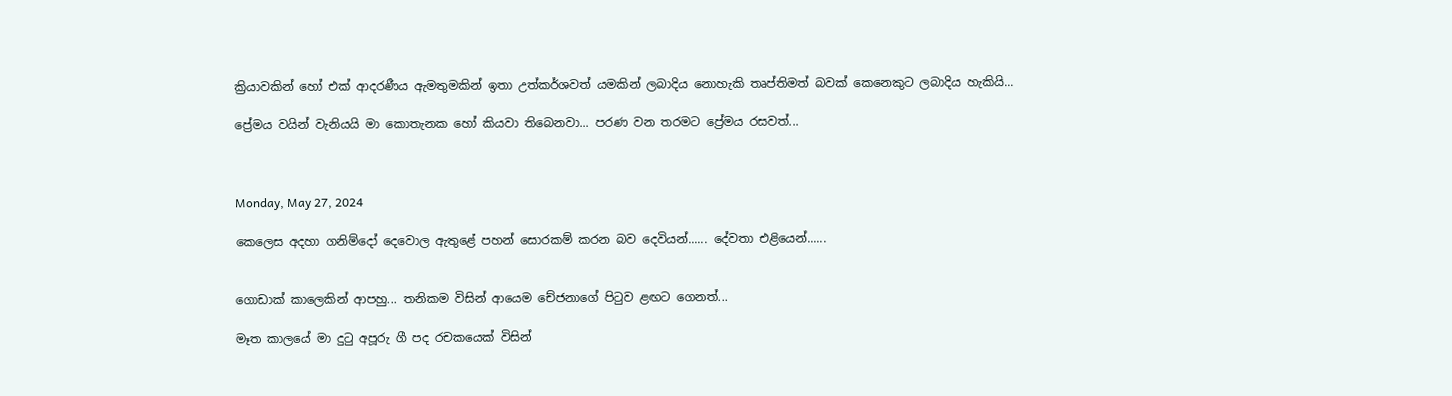ක්‍රියාවකින් හෝ එක් ආදරණීය ඇමතුමකින් ඉතා උත්කර්ශවත් යමකින් ලබාදිය නොහැකි තෘප්තිමත් බවක් කෙනෙකුට ලබාදිය හැකියි...

ප්‍රේමය වයින් වැනියයි මා කොතැනක හෝ කියවා තිබෙනවා... පරණ වන තරමට ප්‍රේමය රසවත්...



Monday, May 27, 2024

කෙලෙස අදහා ගනිම්දෝ දෙවොල ඇතුළේ පහන් සොරකම් කරන බව දෙවියන්...... දේවතා එළියෙන්......


ගොඩාක් කාලෙකින් ආපහු... තනිකම විසින් ආයෙම චේජනාගේ පිටුව ළඟට ගෙනත්...

මෑත කාලයේ මා දුටු අපූරු ගී පද රචකයෙක් විසින්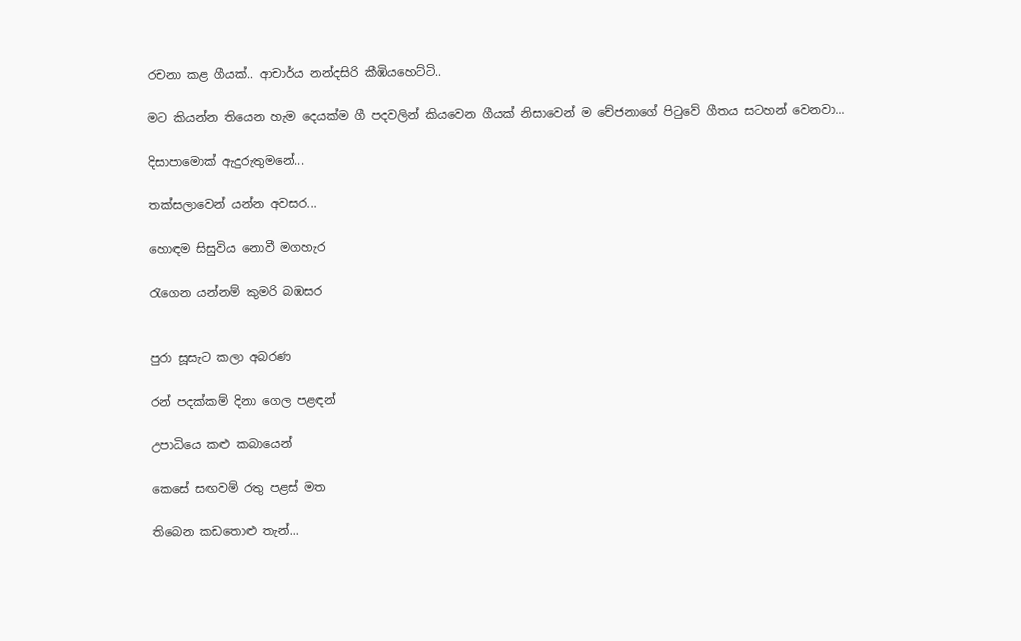රචනා කළ ගීයක්.. ආචාර්ය නන්දසිරි කීඹියහෙට්ටි..

මට කියන්න තියෙන හැම දෙයක්ම ගී පදවලින් කියවෙන ගීයක් නිසාවෙන් ම චේජනාගේ පිටුවේ ගීතය සටහන් වෙනවා...

දිසාපාමොක් ඇදුරුතුමනේ...

තක්සලාවෙන් යන්න අවසර...

හොඳම සිසුවිය නොවී මගහැර

රැගෙන යන්නම් කුමරි බඹසර


පුරා සූසැට කලා අබරණ

රන් පදක්කම් දිනා ගෙල පළඳන්

උපාධියෙ කළු කබායෙන්

කෙසේ සඟවම් රතු පළස් මත

තිබෙන කඩතොළු තැන්...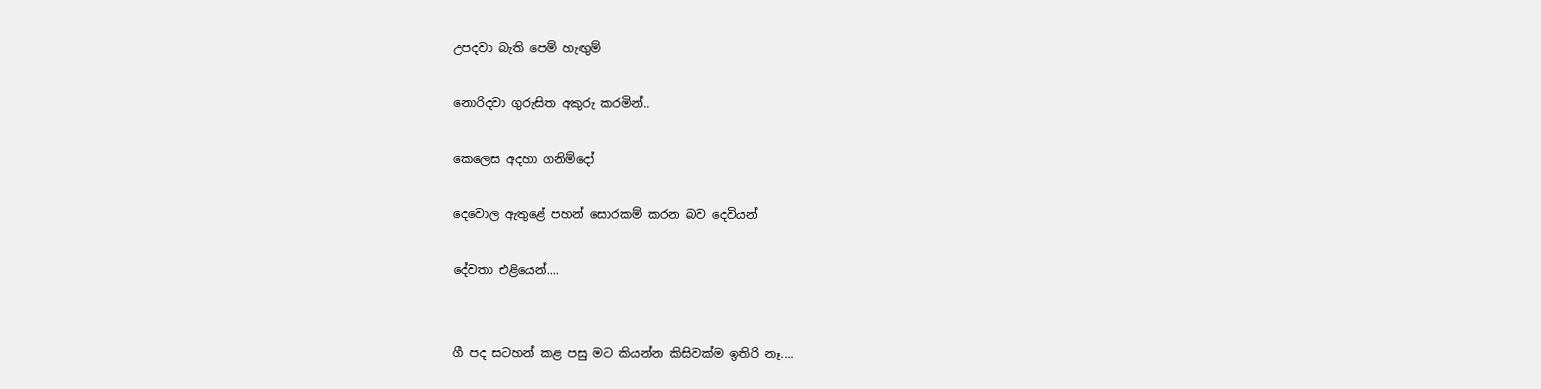උපදවා බැති පෙම් හැඟුම්

නොරිදවා ගුරුසිත අකුරු කරමින්..

කෙලෙස අදහා ගනිම්දෝ

දෙවොල ඇතුළේ පහන් සොරකම් කරන බව දෙවියන්

දේවතා එළියෙන්....


ගී පද සටහන් කළ පසු මට කියන්න කිසිවක්ම ඉතිරි නෑ....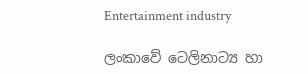Entertainment industry

ලංකාවේ ටෙලිනාට්‍ය හා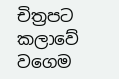චිත්‍රපට කලාවේ වගෙම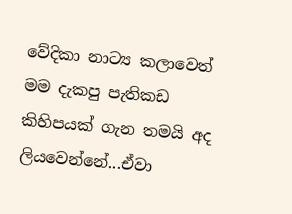වේදිකා නාට්‍ය කලාවෙත් මම දැකපු පැතිකඩ කිහිපයක් ගැන තමයි අද ලියවෙන්නේ...ඒවා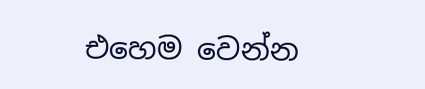එහෙම වෙන්න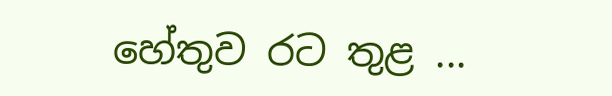හේතුව රට තුළ ...